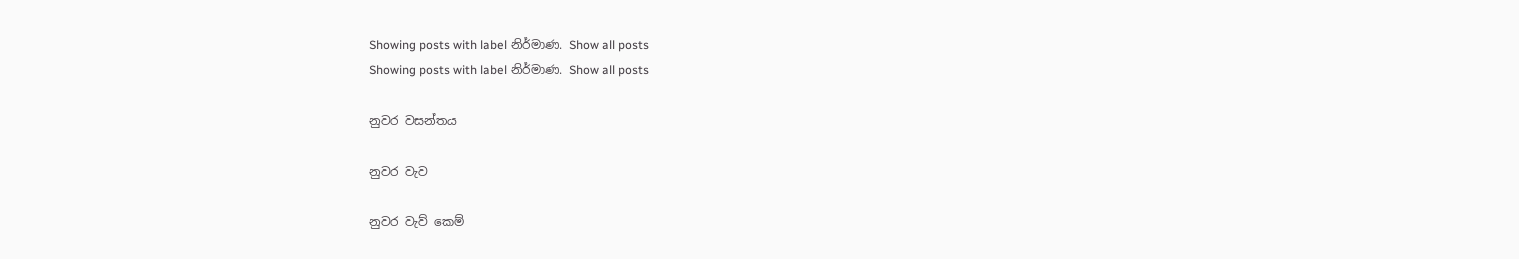Showing posts with label නිර්මාණ. Show all posts
Showing posts with label නිර්මාණ. Show all posts

නුවර වසන්තය

නුවර වැව

නුවර වැව් කෙම්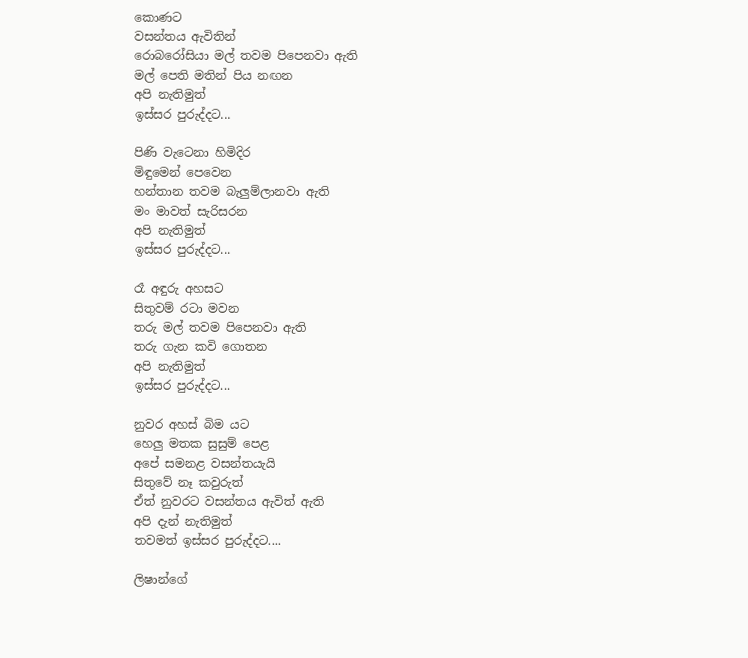කොණට
වසන්තය ඇවිතින්
රොබරෝසියා මල් තවම පිපෙනවා ඇති
මල් පෙති මතින් පිය නඟන
අපි නැතිමුත්
ඉස්සර පුරුද්දට...

පිණි වැටෙනා හිමිදිර
මිඳුමෙන් පෙවෙන
හන්තාන තවම බැලුම්ලානවා ඇති
මං මාවත් සැරිසරන
අපි නැතිමුත්
ඉස්සර පුරුද්දට...

රෑ අඳුරු අහසට
සිතුවම් රටා මවන
තරු මල් තවම පිපෙනවා ඇති
තරු ගැන කවි ගොතන
අපි නැතිමුත්
ඉස්සර පුරුද්දට...

නුවර අහස් බිම යට
හෙලු මතක සුසුම් පෙළ
අපේ සමනළ වසන්තයැයි
සිතුවේ නෑ කවුරුත්
ඒත් නුවරට වසන්තය ඇවිත් ඇති
අපි දැන් නැතිමුත්
තවමත් ඉස්සර පුරුද්දට....

ලිෂාන්ගේ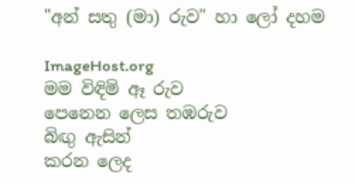"අන් සතු (මා) රුව" හා ලෝ දහම

ImageHost.org
මම විඳිමි ඈ රුව
පෙනෙන ලෙස තඹරුව
බිඟු ඇසින්
කරන ලෙද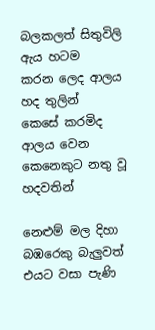බලකලත් සිතුවිලි
ඇය හටම
කරන ලෙද ආලය හද තුලින්
කෙසේ කරමිද
ආලය වෙන කෙනෙකුට නතු වූ හදවතින්

නෙළුම් මල දිහා බඹරෙකු බැලුවත් එයට වසා පැණි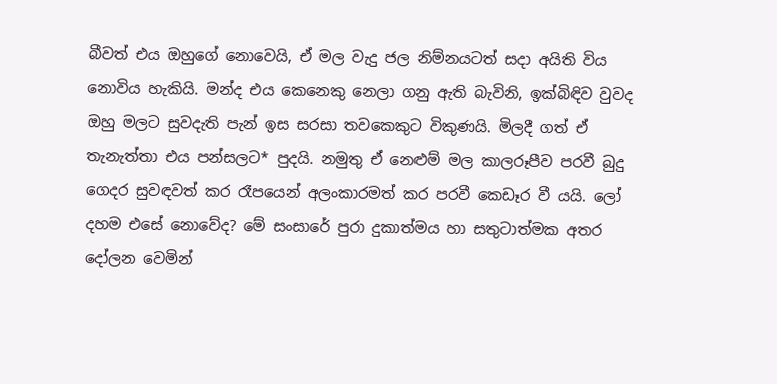බීවත් එය ඔහුගේ නොවෙයි, ඒ මල වැදු ජල නිම්නයටත් සදා අයිති විය නොවිය හැකියි. මන්ද එය කෙනෙකු නෙලා ගනු ඇති බැවිනි, ඉක්බිඳිව වුවද ඔහු මලට සුවදැති පැන් ඉස සරසා තවකෙකුට විකුණයි. මිලදී ගත් ඒ තැනැත්තා එය පන්සලට* පුදයි. නමුතු ඒ නෙළුම් මල කාලරූපීව පරවී බුදු ගෙදර සුවඳවත් කර රෑපයෙන් අලංකාරමත් කර පරවී කෙඩෑර වී යයි. ලෝ දහම එසේ නොවේද? මේ සංසාරේ පුරා දුකාත්මය හා සතුටාත්මක අතර දෝලන වෙමින්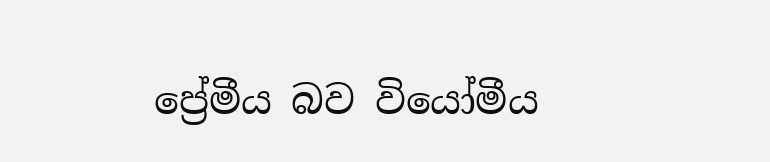ප්‍රේමීය බව වියෝමීය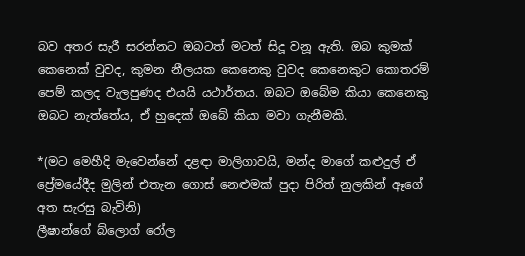බව අතර සැරී සරන්නට ඔබටත් මටත් සිදූ වනූ ඇති. ඔබ කුමක් කෙනෙක් වුවද, කුමන නීලයක කෙනෙකු වුවද කෙනෙකුට කොතරම් පෙම් කලද වැලපුණද එයයි යථාර්තය. ඔබට ඔබේම කියා කෙනෙකු ඔබට නැත්තේය, ඒ හුදෙක් ඔබේ කියා මවා ගැනීමකි.

*(මට මෙහීදි මැවෙන්නේ දළඳා මාලිගාවයි, මන්ද මාගේ කළුදුල් ඒ ප්‍රේමයේදීද මුලින් එතැන ගොස් නෙළුමක් පුදා පිරිත් නුලකින් ඈගේ අත සැරසු බැවිනි)
ලීෂාන්ගේ බ්ලොග් රෝල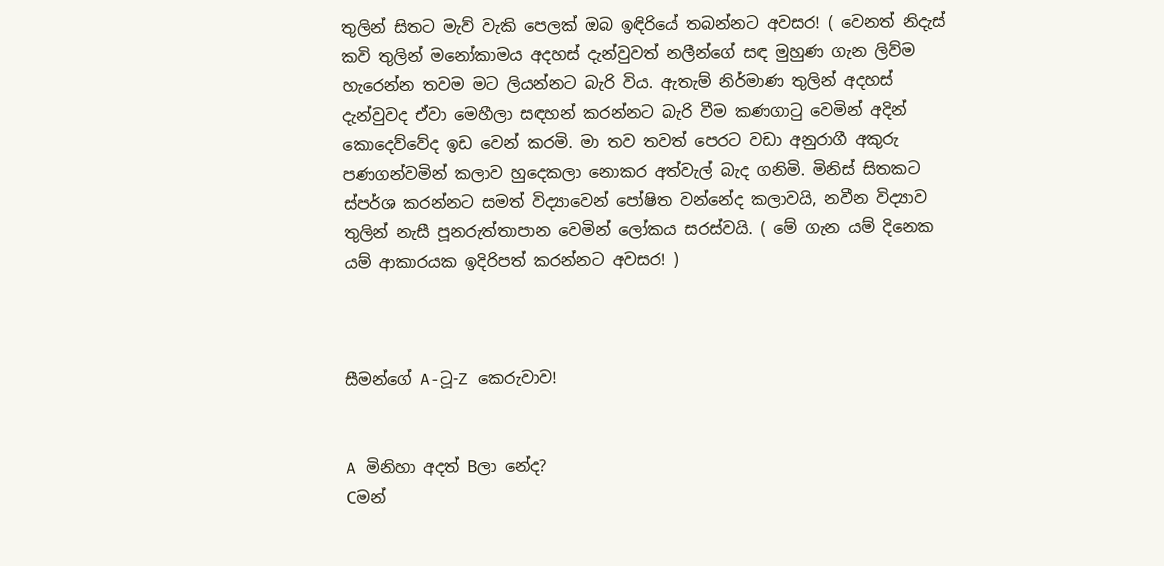තුලින් සිතට මැව් වැකි පෙලක් ඔබ ඉඳිරියේ තබන්නට අවසර! ( වෙනත් නිදැස් කවි තුලින් මනෝකාමය අදහස් දැන්වුවත් නලීන්ගේ සඳ මුහුණ ගැන ලිව්ම හැරෙන්න තවම මට ලියන්නට බැරි විය. ඇතැම් නිර්මාණ තුලින් අදහස් දැන්වුවද ඒවා මෙහීලා සඳහන් කරන්නට බැරි වීම කණගාටු වෙමින් අදින් කොදෙව්වේද ඉඩ වෙන් කරමි. මා තව තවත් පෙරට වඩා අනුරාගී අකුරු පණගන්වමින් කලාව හුදෙකලා නොකර අත්වැල් බැද ගනිමි. මිනිස් සිතකට ස්පර්ශ කරන්නට සමත් විද්‍යාවෙන් පෝෂිත වන්නේද කලාවයි, නවීන විද්‍යාව තුලින් නැසී පූනරුත්තාපාන වෙමින් ලෝකය සරස්වයි. ( මේ ගැන යම් දිනෙක යම් ආකාරයක ඉදිරිපත් කරන්නට අවසර! )



සීමන්ගේ A-ටූ-Z කෙරුවාව!


A මිනිහා අදත් Bලා නේද?
Cමන්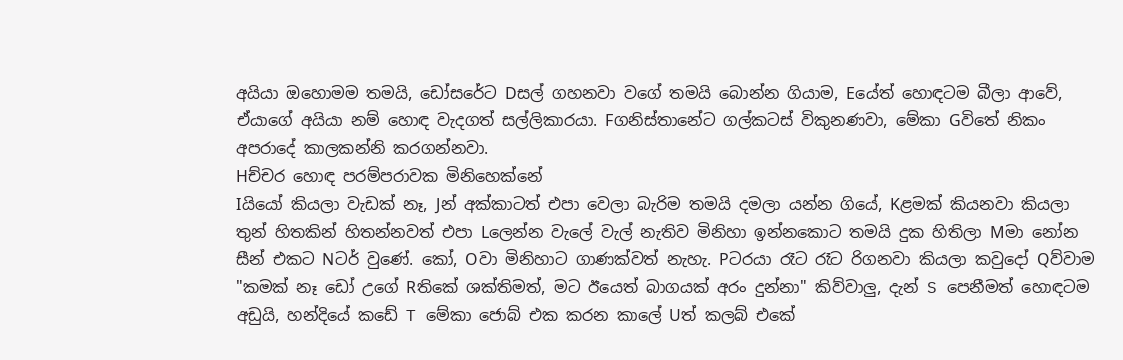අයියා ඔහොමම තමයි, ඩෝසරේට Dසල් ගහනවා වගේ තමයි බොන්න ගියාම, Eයේත් හොඳටම බීලා ආවේ, ඒයාගේ අයියා නම් හොඳ වැදගත් සල්ලිකාරයා. Fගනිස්තානේට ගල්කටස් විකුනණවා, මේකා Gවි‍තේ නිකං අපරාදේ කාලකන්නි කරගන්නවා.
Hච්චර හොඳ පරම්පරාවක මිනිහෙක්නේ
Iයියෝ කියලා වැඩක් නෑ, Jන් අක්කාටත් එපා වෙලා බැරිම තමයි දමලා යන්න ගියේ, Kළමක් කියනවා කියලා තුන් හිතකින් හිතන්නවත් එපා Lලෙන්න වැලේ වැල් නැතිව මිනිහා ඉන්නකොට තමයි දුක හිතිලා Mමා නෝන සීන් එකට Nටර් වුණේ. කෝ, Oවා මිනිහාට ගාණක්වත් නැහැ. Pටරයා රෑට රෑට රිගනවා කියලා කවුදෝ Qව්වාම "කමක් නෑ ඩෝ උගේ Rතිකේ ශක්තිමත්, මට ඊයෙත් බාගයක් අරං දුන්නා" කිව්වාලු, දැන් S පෙනීමත් හොඳටම අඩුයි, හන්දියේ කඩේ T මේකා ජොබ් එක කරන කාලේ Uත් කලබ් එකේ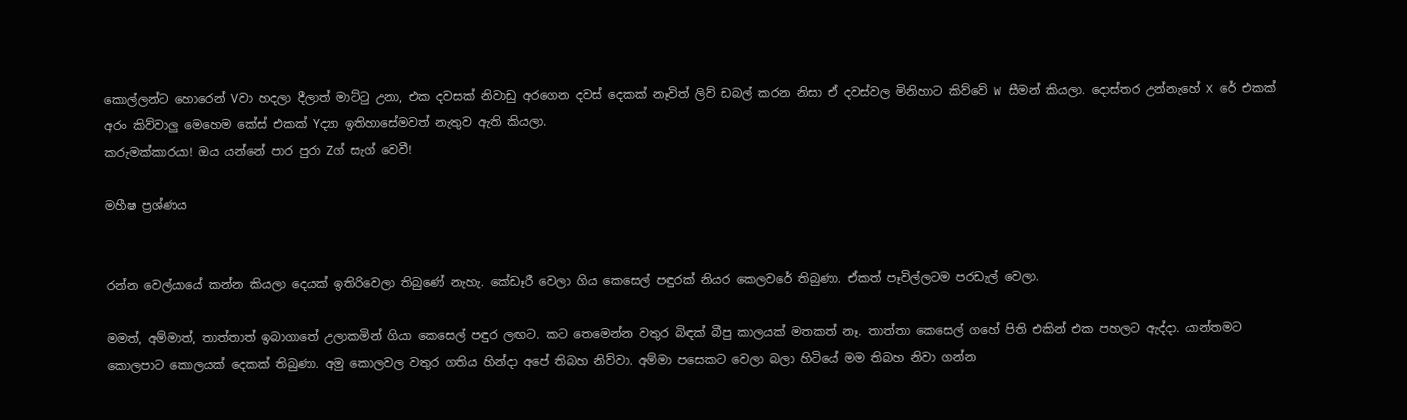කොල්ලන්ට හොරෙන් Vවා හදලා දීලාත් මාට්ටු උනා, එක දවසක් නිවාඩු අරගෙන දවස් දෙකක් නෑවිත් ලිව් ඩබල් කරන නිසා ඒ දවස්වල මිනිහාට කිව්වේ W සීමන් කියලා. දොස්තර උන්නැහේ X රේ එකක් අරං කිව්වාලු මෙහෙම කේස් එකක් Yද්‍යා ඉතිහාසේමවත් නැතුව ඇති කියලා.
කරුමක්කාරයා! ඔය යන්නේ පාර පුරා Zග් සැග් වෙවී!

මහීෂ ප්‍රශ්ණය


රන්න වෙල්යායේ කන්න කියලා දෙයක් ඉතිරිවෙලා තිබුණේ නැහැ. කේඩෑරී වෙලා ගිය කෙසෙල් පඳුරක් නියර කෙලවරේ තිබුණා. ඒකත් පෑවිල්ලටම පරඩැල් වෙලා.

මමත්, අම්මාත්, තාත්තාත් ඉබාගාතේ උලාකමින් ගියා කෙසෙල් පඳුර ලඟට. කට තෙමෙන්න වතුර බිඳක් බීපු කාලයක් මතකත් නෑ. තාත්තා කෙසෙල් ගහේ පිති එකින් එක පහලට ඇද්දා. යාන්තමට කොලපාට කොලයක් දෙකක් තිබුණා. අමු කොලවල වතුර ගතිය හින්දා අපේ තිබහ නිව්වා. අම්මා පසෙකට වෙලා බලා හිටියේ මම තිබහ නිවා ගන්න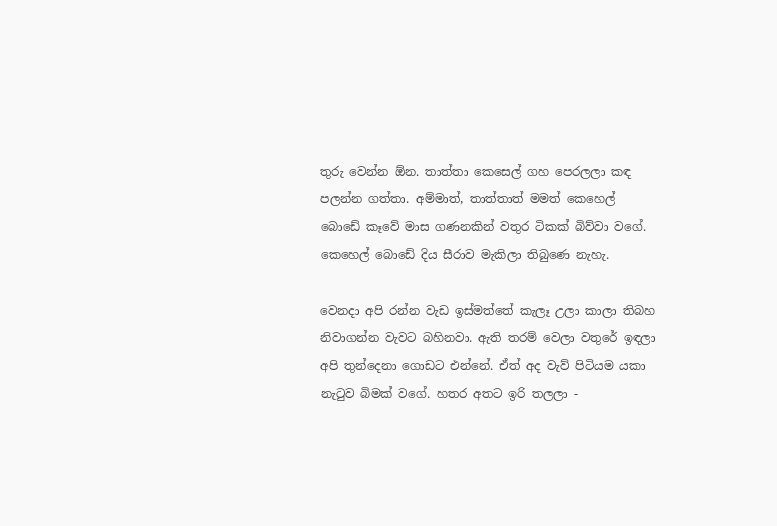තුරු වෙන්න ඕන. තාත්තා කෙසෙල් ගහ පෙරලලා කඳ පලන්න ගත්තා. අම්මාත්, තාත්තාත් මමත් කෙහෙල් බොඩේ කෑවේ මාස ගණනකින් වතුර ටිකක් බිව්වා වගේ. කෙහෙල් බොඩේ දිය සීරාව මැකිලා තිබුණෙ නැහැ.

වෙනදා අපි රන්න වැඩ ඉස්මත්තේ කැලෑ උලා කාලා තිබහ නිවාගන්න වැවට බහිනවා. ඇති තරම් වෙලා වතුරේ ඉඳලා අපි තුන්දෙනා ගොඩට එන්නේ. ඒත් අද වැව් පිටියම යකා නැටුව බිමක් වගේ. හතර අතට ඉරි තලලා -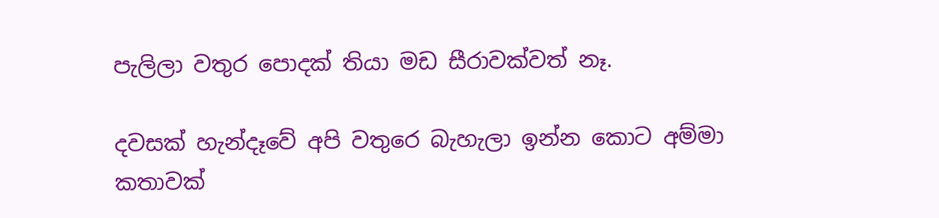පැලිලා වතුර පොදක් තියා මඩ සීරාවක්වත් නෑ.

දවසක් හැන්දෑවේ අපි වතුරෙ බැහැලා ඉන්න කොට අම්මා කතාවක්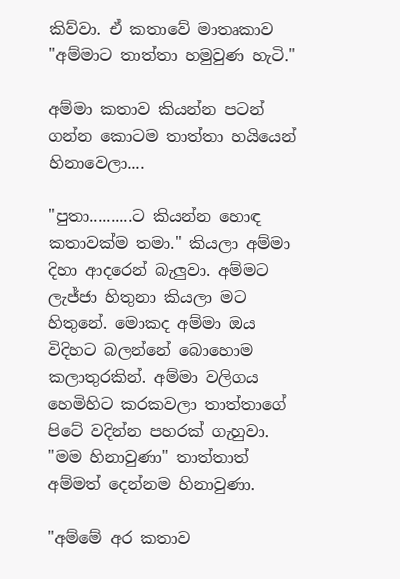කිව්වා. ඒ කතාවේ මාතෘකාව "අම්මාට තාත්තා හමුවුණ හැටි."

අම්මා කතාව කියන්න පටන් ගන්න කොටම තාත්තා හයියෙන් හිනාවෙලා....

"පුතා..........ට කියන්න හොඳ කතාවක්ම තමා." කියලා අම්මා දිහා ආදරෙන් බැලුවා. අම්මට ලැජ්ජා හිතුනා කියලා මට හිතුනේ. මොකද අම්මා ඔය විදිහට බලන්නේ බොහොම කලාතුරකින්. අම්මා වලිගය හෙමිහිට කරකවලා තාත්තාගේ පිටේ වදින්න පහරක් ගැහුවා. "මම හිනාවුණා" තාත්තාත් අම්මත් දෙන්නම හිනාවුණා.

"අම්මේ අර කතාව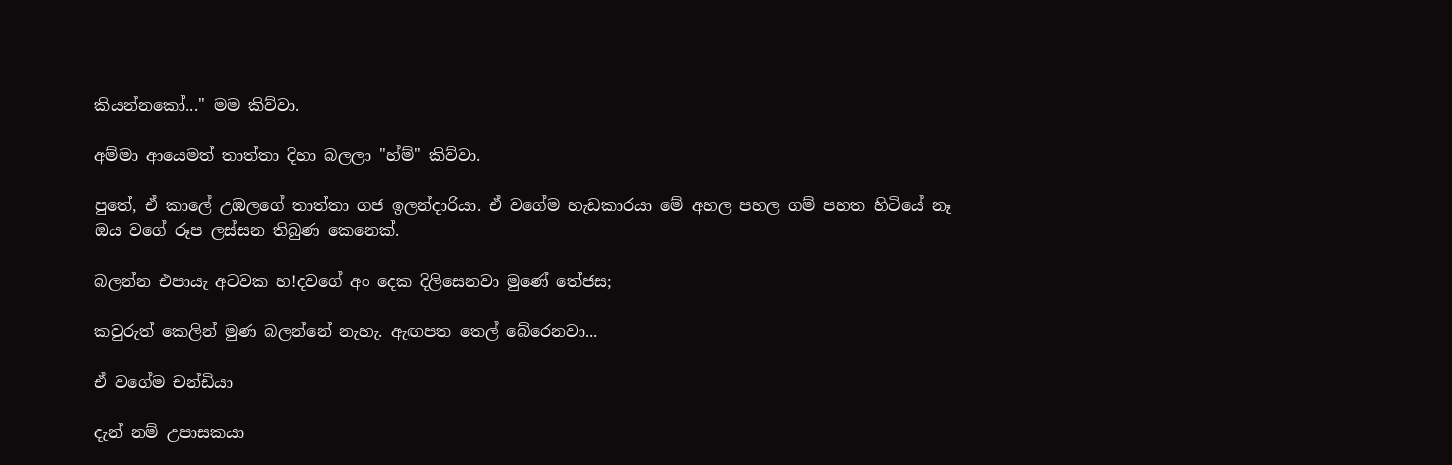කියන්නකෝ..." මම කිව්වා.

අම්මා ආයෙමත් තාත්තා දිහා බලලා "හ්ම්" කිව්වා.

පුතේ, ඒ කාලේ උඹලගේ තාත්තා ගජ ඉලන්දාරියා. ඒ වගේම හැඩකාරයා මේ අහල පහල ගම් පහත හිටියේ නෑ ඔය වගේ රූප ලස්සන තිබුණ කෙනෙක්.

බලන්න එපායැ අටවක හ!දවගේ අං දෙක දිලිසෙනවා මුණේ තේජස;

කවුරුත් කෙලින් මුණ බලන්නේ නැහැ. ඇඟපත තෙල් බේරෙනවා...

ඒ වගේම චන්ඩියා

දැන් නම් උපාසකයා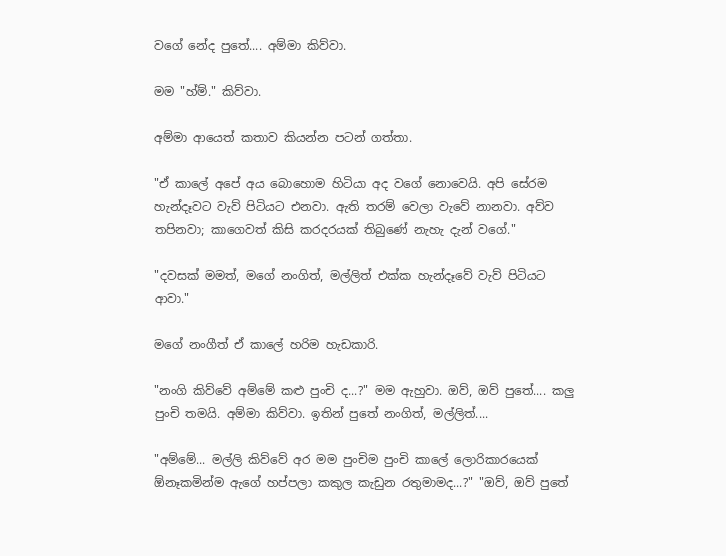වගේ නේද පුතේ.... අම්මා කිව්වා.

මම "හ්ම්." කිව්වා.

අම්මා ආයෙත් කතාව කියන්න පටන් ගත්තා.

"ඒ කාලේ අපේ අය බොහොම හිටියා අද වගේ නොවෙයි. අපි සේරම හැන්දෑවට වැව් පිටියට එනවා. ඇති තරම් වෙලා වැවේ නානවා. අව්ව තපිනවා; කාගෙවත් කිසි කරදරයක් තිබුණේ නැහැ දැන් වගේ."

"දවසක් මමත්, මගේ නංගිත්, මල්ලිත් එක්ක හැන්දෑවේ වැව් පිටියට ආවා."

මගේ නංගීත් ඒ කාලේ හරිම හැඩකාරි.

"නංගි කිව්වේ අම්මේ කළු පුංචි ද...?" මම ඇහුවා. ඔව්, ඔව් පුතේ.... කලු පුංචි තමයි. අම්මා කිව්වා. ඉතින් පුතේ නංගිත්, මල්ලිත්....

"අම්මේ... මල්ලි කිව්වේ අර මම පුංචිම පුංචි කාලේ ලොරිකාරයෙක් ඕනෑකමින්ම ඇගේ හප්පලා කකුල කැඩුන රතුමාමද...?" "ඔව්, ඔව් පුතේ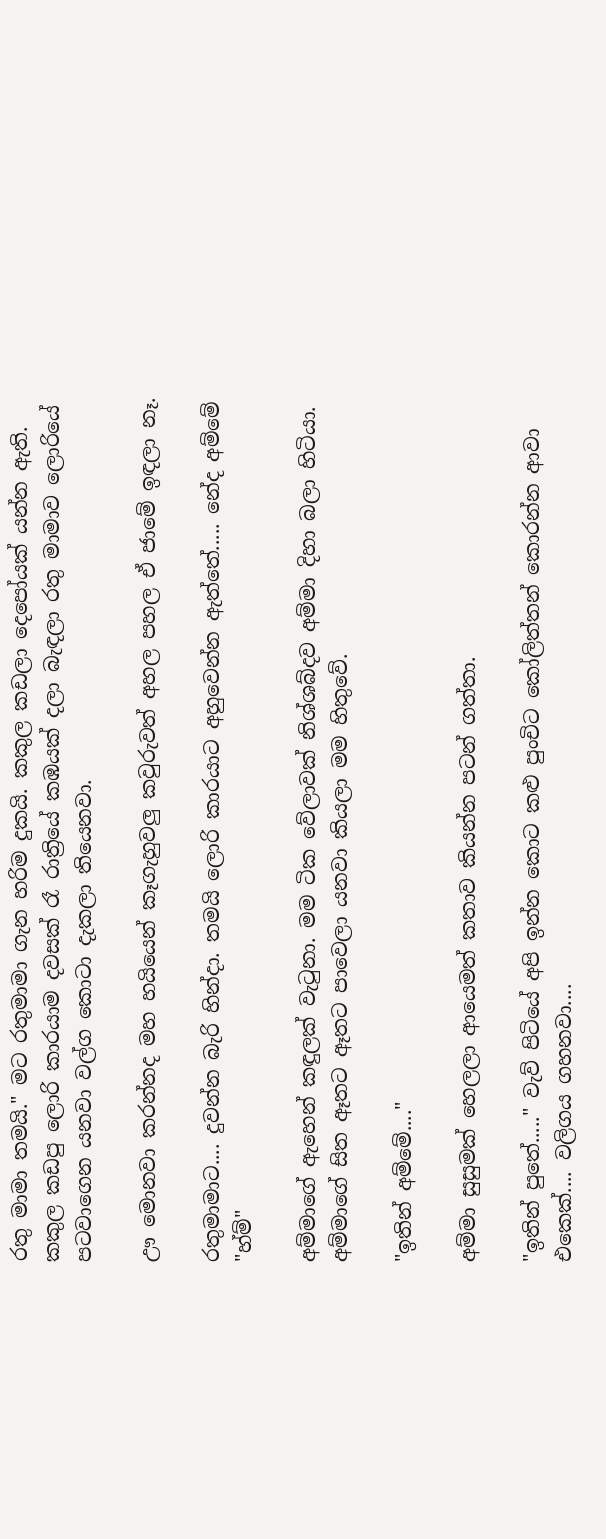රතු මාමා තමයි." මට රතුමාමා ගැන හරිම දුකයි. කකුල කඩලා දෙපෝයක් යන්න ඇති. කකුල කඩපු ලොරි කාරයාම දවසක් රෑ රාත්‍රියේ කඹයක් දලා බැඳලා රතු මාමාව ලොරියේ පටවාගෙන යනවා වල්ග කොටා දැකලා තියෙනවා.

ඌ මොනවා කරන්නද මහ හයියෙන් කෑගැහුවලු කවුරුවත් අහල පහල ඒ ජාමේ ඉඳලා නෑ.

රතුමාමාට.... දුවන්න බැරි හින්දා. තමයි ලොරි කාරයාට අහුවෙන්න ඇත්තේ..... නේද අම්මේ "හ්ම්"

අම්මාගේ ඇහෙන් කඳුලක් වැටුනා. මම ටික වේලාවක් නිශ්ශබ්දව අම්මා දිහා බලා හිටියා. අම්මාගේ සිත ඈතට ඈතට පාවෙලා යනවා කියලා මම හිතුවේ.

"ඉතින් අම්මේ...."

අම්මා සුසුමක් හෙලලා ආයෙමත් කතාව කියන්න පටන් ගත්තා.

"ඉතින් පුතේ....." වැව් පිටියේ අපි ඉන්න කොට කළු පුංචිට කෝලිත්තන් කොරන්න ආවා එකෙක්.... වලිගය ගහනවා....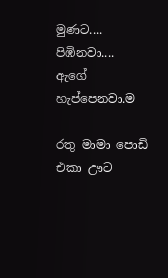මුණට.... පිඹිනවා.... ඇගේ හැප්පෙනවා.ම

රතු මාමා පොඩි එකා ඌට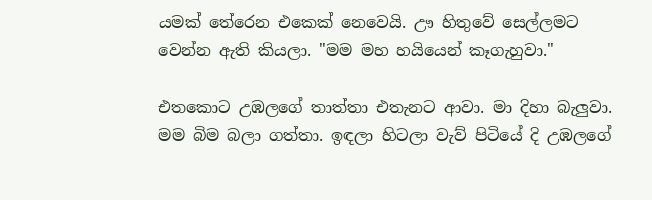යමක් තේරෙන එකෙක් නෙවෙයි. ඌ හිතුවේ සෙල්ලමට වෙන්න ඇති කියලා. "මම මහ හයියෙන් කෑගැහුවා."

එතකොට උඹලගේ තාත්තා එතැනට ආවා. මා දිහා බැලුවා. මම බිම බලා ගත්තා. ඉඳලා හිටලා වැව් පිටියේ දි උඹලගේ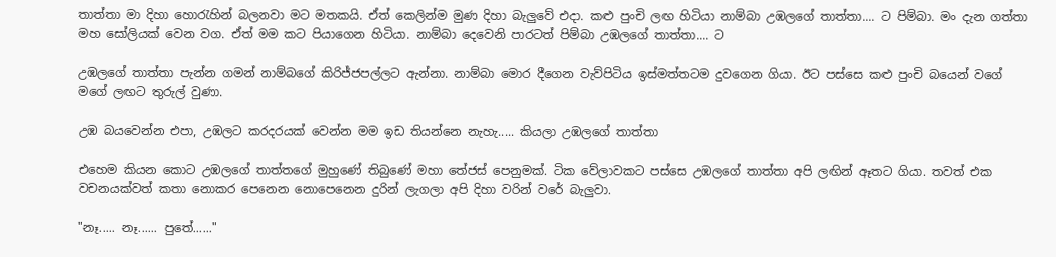තාත්තා මා දිහා හොරැහින් බලනවා මට මතකයි. ඒත් කෙලින්ම මුණ දිහා බැලුවේ එදා. කළු පුංචි ලඟ හිටියා නාම්බා උඹලගේ තාත්තා.... ට පිම්බා. මං දැන ගත්තා මහ සෝලියක් වෙන වග. ඒත් මම කට පියාගෙන හිටියා. නාම්බා දෙවෙනි පාරටත් පිම්බා උඹලගේ තාත්තා.... ට

උඹලගේ තාත්තා පැන්න ගමන් නාම්බගේ කිරිජ්ජපල්ලට ඇන්නා. නාම්බා මොර දීගෙන වැව්පිටිය ඉස්මත්තටම දුවගෙන ගියා. ඊට පස්සෙ කළු පුංචි බයෙන් වගේ මගේ ලඟට තුරුල් වුණා.

උඹ බයවෙන්න එපා, උඹලට කරදරයක් වෙන්න මම ඉඩ තියන්නෙ නැහැ..... කියලා උඹලගේ තාත්තා

එහෙම කියන කොට උඹලගේ තාත්තගේ මුහුණේ තිබුණේ මහා තේජස් පෙනුමක්. ටික වේලාවකට පස්සෙ උඹලගේ තාත්තා අපි ලඟින් ඈතට ගියා. තවත් එක වචනයක්වත් කතා නොකර පෙනෙන නොපෙනෙන දුරින් ලැගලා අපි දිහා වරින් වරේ බැලුවා.

"නෑ..... නෑ...... පුතේ......"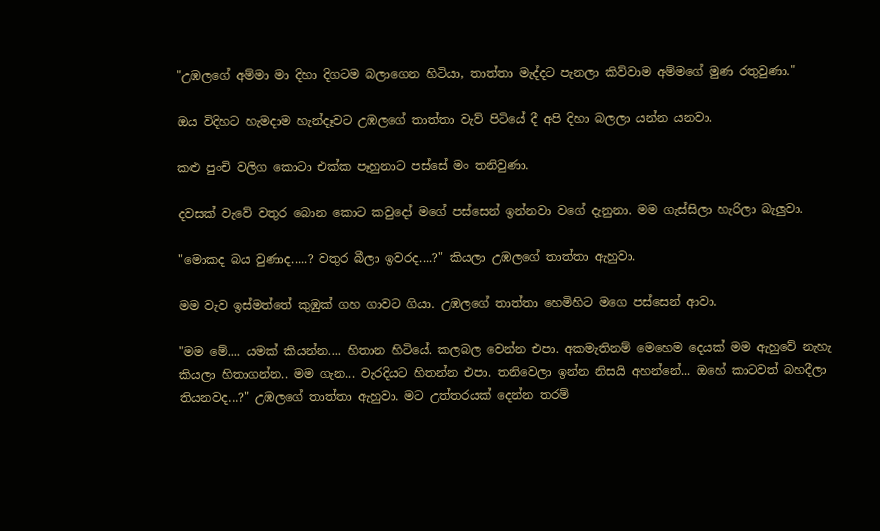"උඹලගේ අම්මා මා දිහා දිගටම බලාගෙන හිටියා, තාත්තා මැද්දට පැනලා කිව්වාම අම්මගේ මුණ රතුවුණා."

ඔය විදිහට හැමදාම හැන්දෑවට උඹලගේ තාත්තා වැව් පිටියේ දී අපි දිහා බලලා යන්න යනවා.

කළු පුංචි වලිග කොටා එක්ක පෑහුනාට පස්සේ මං තනිවුණා.

දවසක් වැවේ වතුර බොන කොට කවුදෝ මගේ පස්සෙන් ඉන්නවා වගේ දැනුනා. මම ගැස්සිලා හැරිලා බැලුවා.

"මොකද බය වුණාද.....? වතුර බීලා ඉවරද....?" කියලා උඹලගේ තාත්තා ඇහුවා.

මම වැව ඉස්මත්තේ කුඹුක් ගහ ගාවට ගියා. උඹලගේ තාත්තා හෙමිහිට මගෙ පස්සෙන් ආවා.

"මම මේ.... යමක් කියන්න.... හිතාන හිටියේ. කලබල වෙන්න එපා. අකමැතිනම් මෙහෙම දෙයක් මම ඇහුවේ නැහැ කියලා හිතාගන්න.. මම ගැන... වැරදියට හිතන්න එපා. තනිවෙලා ඉන්න නිසයි අහන්නේ... ඔහේ කාටවත් බහදීලා තියනවද...?" උඹලගේ තාත්තා ඇහුවා. මට උත්තරයක් දෙන්න තරම්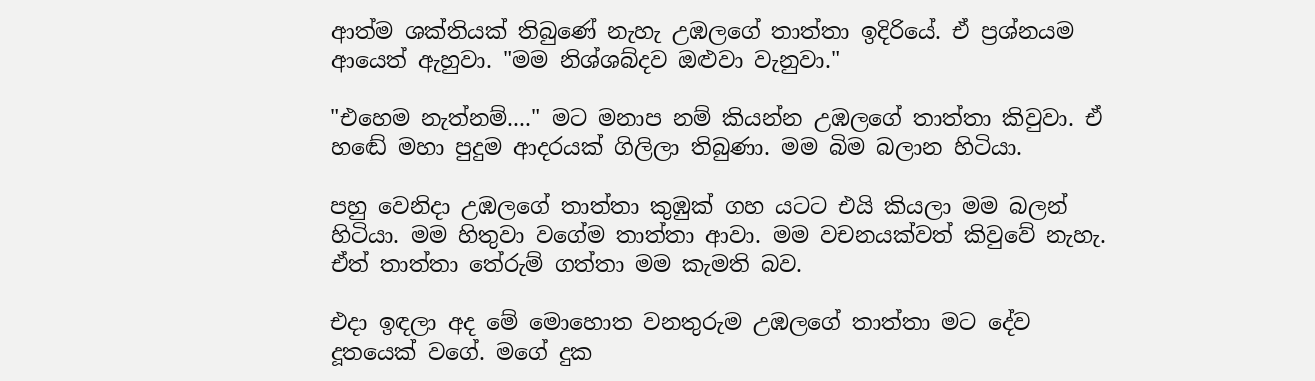ආත්ම ශක්තියක් තිබුණේ නැහැ උඹලගේ තාත්තා ඉදිරියේ. ඒ ප්‍රශ්නයම ආයෙත් ඇහුවා. "මම නිශ්ශබ්දව ඔළුවා වැනුවා."

"එහෙම නැත්නම්...." මට මනාප නම් කියන්න උඹලගේ තාත්තා කිවුවා. ඒ හඬේ මහා පුදුම ආදරයක් ගිලිලා තිබුණා. මම බිම බලාන හිටියා.

පහු වෙනිදා උඹලගේ තාත්තා කුඹුක් ගහ යටට එයි කියලා මම බලන් හිටියා. මම හිතුවා වගේම තාත්තා ආවා. මම වචනයක්වත් කිවුවේ නැහැ. ඒත් තාත්තා තේරුම් ගත්තා මම කැමති බව.

එදා ඉඳලා අද මේ මොහොත වනතුරුම උඹලගේ තාත්තා මට දේව දූතයෙක් වගේ. මගේ දුක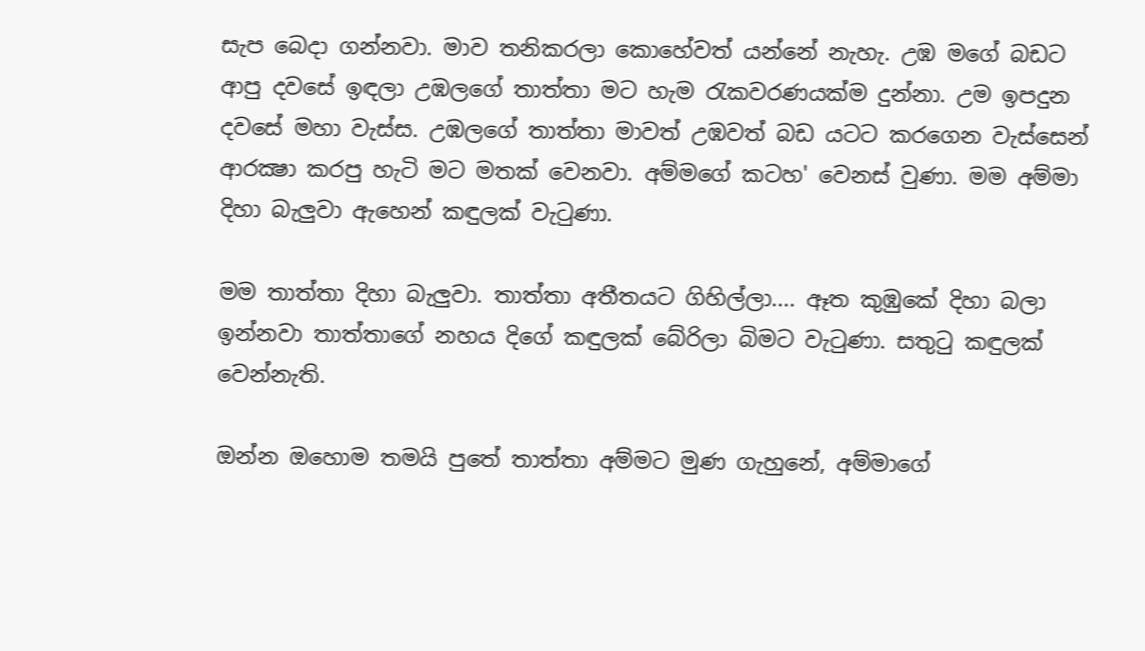සැප බෙදා ගන්නවා. මාව තනිකරලා කොහේවත් යන්නේ නැහැ. උඹ මගේ බඩට ආපු දවසේ ඉඳලා උඹලගේ තාත්තා මට හැම රැකවරණයක්ම දුන්නා. උම ඉපදුන දවසේ මහා වැස්ස. උඹලගේ තාත්තා මාවත් උඹවත් බඩ යටට කරගෙන වැස්සෙන් ආරක්‍ෂා කරපු හැටි මට මතක් වෙනවා. අම්මගේ කටහ' වෙනස් වුණා. මම අම්මා දිහා බැලුවා ඇහෙන් කඳුලක් වැටුණා.

මම තාත්තා දිහා බැලුවා. තාත්තා අතීතයට ගිහිල්ලා.... ඈත කුඹුකේ දිහා බලා ඉන්නවා තාත්තාගේ නහය දිගේ කඳුලක් බේරිලා බිමට වැටුණා. සතුටු කඳුලක් වෙන්නැති.

ඔන්න ඔහොම තමයි පුතේ තාත්තා අම්මට මුණ ගැහුනේ, අම්මාගේ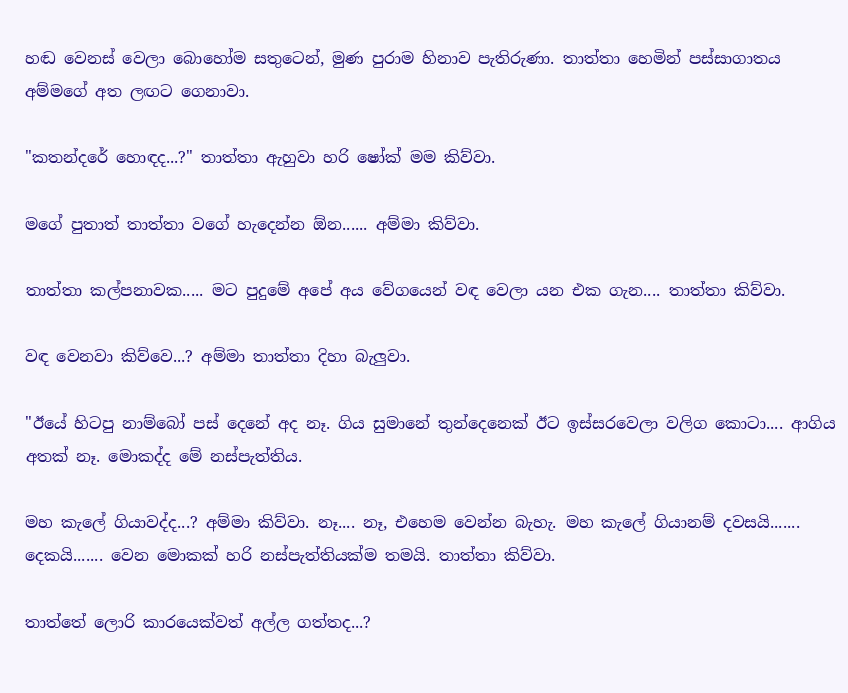හඬ වෙනස් වෙලා බොහෝම සතුටෙන්, මුණ පුරාම හිනාව පැතිරුණා. තාත්තා හෙමින් පස්සාගාතය අම්මගේ අත ලඟට ගෙනාවා.

"කතන්දරේ හොඳද...?" තාත්තා ඇහුවා හරි ෂෝක් මම කිව්වා.

මගේ පුතාත් තාත්තා වගේ හැදෙන්න ඕන...... අම්මා කිව්වා.

තාත්තා කල්පනාවක..... මට පුදුමේ අපේ අය වේගයෙන් වඳ වෙලා යන එක ගැන.... තාත්තා කිව්වා.

වඳ වෙනවා කිව්වෙ...? අම්මා තාත්තා දිහා බැලුවා.

"ඊයේ හිටපු නාම්බෝ පස් දෙනේ අද නෑ. ගිය සුමානේ තුන්දෙනෙක් ඊට ඉස්සරවෙලා වලිග කොටා.... ආගිය අතක් නෑ. මොකද්ද මේ නස්පැත්තිය.

මහ කැලේ ගියාවද්ද...? අම්මා කිව්වා. නෑ.... නෑ, එහෙම වෙන්න බැහැ. මහ කැලේ ගියානම් දවසයි....... දෙකයි....... වෙන මොකක් හරි නස්පැත්තියක්ම තමයි. තාත්තා කිව්වා.

තාත්තේ ලොරි කාරයෙක්වත් අල්ල ගත්තද...?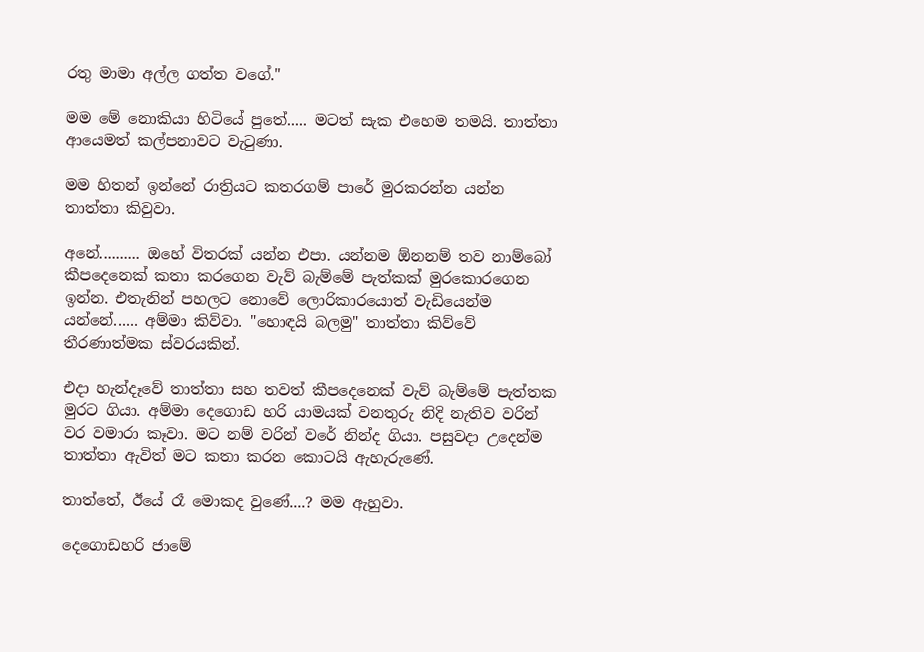රතු මාමා අල්ල ගත්ත වගේ."

මම මේ නොකියා හිටියේ පුතේ..... මටත් සැක එහෙම තමයි. තාත්තා ආයෙමත් කල්පනාවට වැටුණා.

මම හිතන් ඉන්නේ රාත්‍රියට කතරගම් පාරේ මුරකරන්න යන්න තාත්තා කිවුවා.

අනේ.......... ඔහේ විතරක් යන්න එපා. යන්නම ඕනනම් තව නාම්බෝ කීපදෙනෙක් කතා කරගෙන වැව් බැම්මේ පැත්කක් මුරකොරගෙන ඉන්න. එතැනින් පහලට නොවේ ලොරිකාරයොත් වැඩියෙන්ම යන්නේ...... අම්මා කිව්වා. "හොඳයි බලමු" තාත්තා කිව්වේ තීරණාත්මක ස්වරයකින්.

එදා හැන්දෑවේ තාත්තා සහ තවත් කීපදෙනෙක් වැව් බැම්මේ පැත්තක මුරට ගියා. අම්මා දෙගොඩ හරි යාමයක් වනතුරු නිදි නැතිව වරින් වර වමාරා කෑවා. මට නම් වරින් වරේ නින්ද ගියා. පසුවදා උදෙන්ම තාත්තා ඇවිත් මට කතා කරන කොටයි ඇහැරුණේ.

තාත්තේ, ඊයේ රෑ මොකද වුණේ....? මම ඇහුවා.

දෙගොඩහරි ජාමේ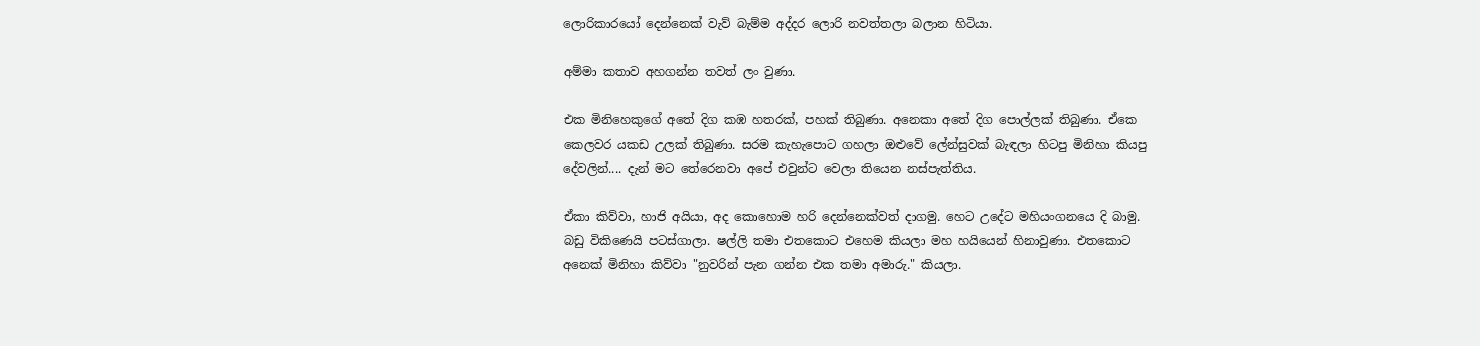ලොරිකාරයෝ දෙන්නෙක් වැව් බැම්ම අද්දර ලොරි නවත්තලා බලාන හිටියා.

අම්මා කතාව අහගන්න තවත් ලං වුණා.

එක මිනිහෙකුගේ අතේ දිග කඹ හතරක්, පහක් තිබුණා. අනෙකා අතේ දිග පොල්ලක් තිබුණා. ඒකෙ කෙලවර යකඩ උලක් තිබුණා. සරම කැහැපොට ගහලා ඔළුවේ ලේන්සුවක් බැඳලා හිටපු මිනිහා කියපු දේවලින්.... දැන් මට තේරෙනවා අපේ එවුන්ට වෙලා තියෙන නස්පැත්තිය.

ඒකා කිව්වා, හාජි අයියා, අද කොහොම හරි දෙන්නෙක්වත් දාගමු. හෙට උදේට මහියංගනයෙ දි බාමු. බඩු විකිණෙයි පටස්ගාලා. ෂල්ලි තමා එතකොට එහෙම කියලා මහ හයියෙන් හිනාවුණා. එතකොට අනෙක් මිනිහා කිව්වා "නුවරින් පැන ගන්න එක තමා අමාරු." කියලා.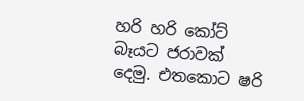හරි හරි කෝට් බෑයට ජරාවක් දෙමු. එතකොට ෂරි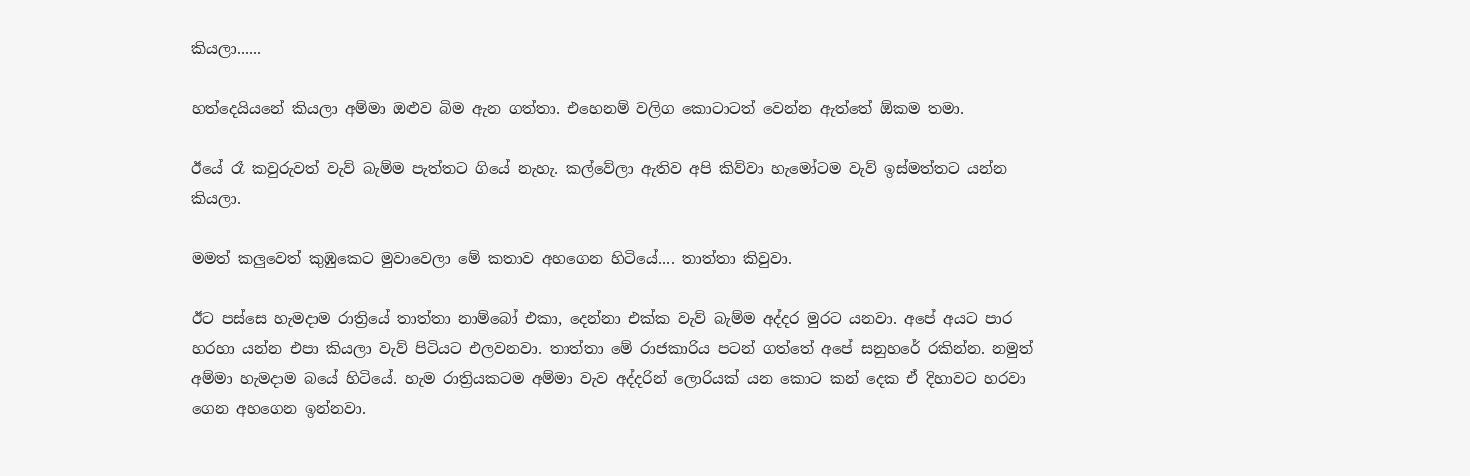කියලා......

හත්දෙයියනේ කියලා අම්මා ඔළුව බිම ඇන ගත්තා. එහෙනම් වලිග කොටාටත් වෙන්න ඇත්තේ ඕකම තමා.

ඊයේ රෑ කවුරුවත් වැව් බැම්ම පැත්තට ගියේ නැහැ. කල්වේලා ඇතිව අපි කිව්වා හැමෝටම වැව් ඉස්මත්තට යන්න කියලා.

මමත් කලුවෙත් කුඹුකෙට මුවාවෙලා මේ කතාව අහගෙන හිටියේ.... තාත්තා කිවුවා.

ඊට පස්සෙ හැමදාම රාත්‍රියේ තාත්තා නාම්බෝ එකා, දෙන්නා එක්ක වැව් බැම්ම අද්දර මුරට යනවා. අපේ අයට පාර හරහා යන්න එපා කියලා වැව් පිටියට එලවනවා. තාත්තා මේ රාජකාරිය පටන් ගත්තේ අපේ සනුහරේ රකින්න. නමුත් අම්මා හැමදාම බයේ හිටියේ. හැම රාත්‍රියකටම අම්මා වැව අද්දරින් ලොරියක් යන කොට කන් දෙක ඒ දිහාවට හරවා ගෙන අහගෙන ඉන්නවා.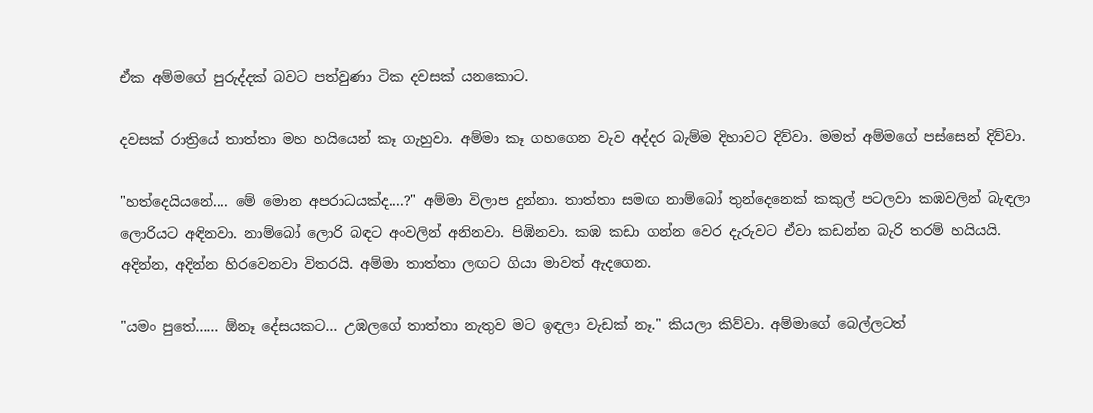ඒක අම්මගේ පුරුද්දක් බවට පත්වුණා ටික දවසක් යනකොට.

දවසක් රාත්‍රියේ තාත්තා මහ හයියෙන් කෑ ගැහුවා. අම්මා කෑ ගහගෙන වැව අද්දර බැම්ම දිහාවට දිව්වා. මමත් අම්මගේ පස්සෙන් දිව්වා.

"හත්දෙයියනේ.... මේ මොන අපරාධයක්ද....?" අම්මා විලාප දුන්නා. තාත්තා සමඟ නාම්බෝ තුන්දෙනෙක් කකුල් පටලවා කඹවලින් බැඳලා ලොරියට අඳිනවා. නාම්බෝ ලොරි බඳට අංවලින් අනිනවා. පිඹිනවා. කඹ කඩා ගන්න වෙර දැරුවට ඒවා කඩන්න බැරි තරම් හයියයි. අදින්න, අදින්න හිරවෙනවා විතරයි. අම්මා තාත්තා ලඟට ගියා මාවත් ඇදගෙන.

"යමං පුතේ...... ඕනෑ දේසයකට... උඹලගේ තාත්තා නැතුව මට ඉඳලා වැඩක් නෑ." කියලා කිව්වා. අම්මාගේ බෙල්ලටත්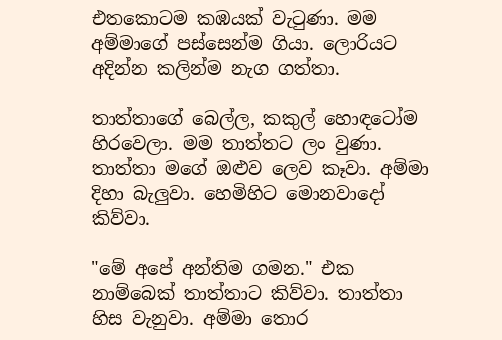එතකොටම කඹයක් වැටුණා. මම අම්මාගේ පස්සෙන්ම ගියා. ලොරියට අදින්න කලින්ම නැග ගත්තා.

තාත්තාගේ බෙල්ල, කකුල් හොඳටෝම හිරවෙලා. මම තාත්තට ලං වුණා. තාත්තා මගේ ඔළුව ලෙව කෑවා. අම්මා දිහා බැලුවා. හෙමිහිට මොනවාදෝ කිව්වා.

"මේ අපේ අන්තිම ගමන." එක නාම්බෙක් තාත්තාට කිව්වා. තාත්තා හිස වැනුවා. අම්මා තොර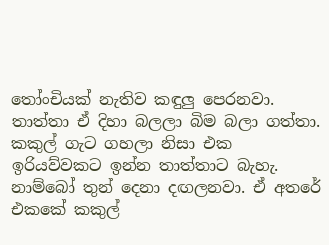තෝංචියක් නැතිව කඳුලු පෙරනවා. තාත්තා ඒ දිහා බලලා බිම බලා ගත්තා. කකුල් ගැට ගහලා නිසා එක ඉරියව්වකට ඉන්න තාත්තාට බැහැ. නාම්බෝ තුන් දෙනා දඟලනවා. ඒ අතරේ එකකේ කකුල්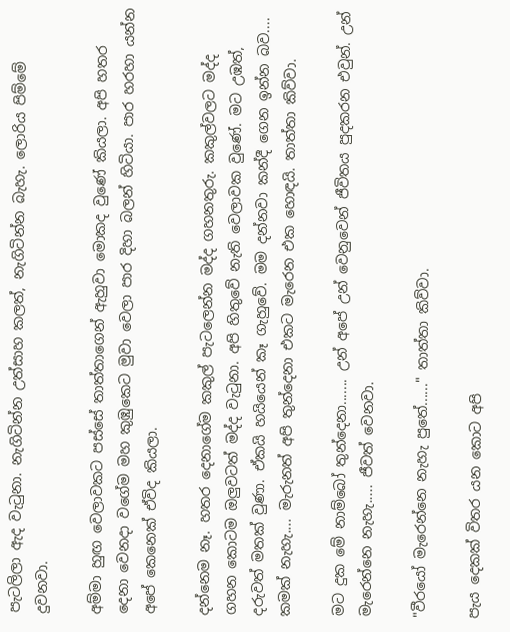පැටලිලා ඇද වැටුනා. නැගිටින්න උත්සාහ කලත්, නැගිටින්න බැහැ. ලොරිය පිම්මේ දුවනවා.

අම්මා හුඟ වෙලාවකට පස්සේ තාත්තාගෙන් ඇහුවා මොකද වුණේ කියලා. අපි හතර දෙනා වෙනදා වගේම මහ කුඹුකෙට මුවා වෙලා පාර දිහා බලන් හිටියා. පාර හරහා යන්න අපේ කෙනෙක් ඒවිද කියලා.

දන්නෙම නෑ. හතර දෙනාගේම කකුල් පැටලෙන්න මද්ද ගහනතුරු. කකුල්වලට මද්ද ගහන කොටම ඔලුවටත් මද්ද වැටුනා. අපි හිතුවේ නැති වෙලාවක වුණේ. මට උඹත්, දරුවත් මතක් වුණා. ඒකයි හයියෙන් කෑ ගැහුවේ. මම දන්නවා කන්දී ගෙන ඉන්න බව.... කමක් නැහැ.... මැරුනත් අපි තුන්දෙනා එකට මැරෙන එක හොඳයි. තාත්තා කිව්වා.

මට දුක මේ නාම්බෝ තුන්දෙනා....... උන් අපේ උන් වෙනුවෙන් ජීවිතය පුදකරන එවුන්. උන් මැරෙන්නෙ නැහැ..... ජීවත් වෙනවා.

"වීරයෝ මැරෙන්නෙ නැහැ පුතේ......" තාත්තා කිව්වා.

පැය දෙකක් විතර යන කොට අපි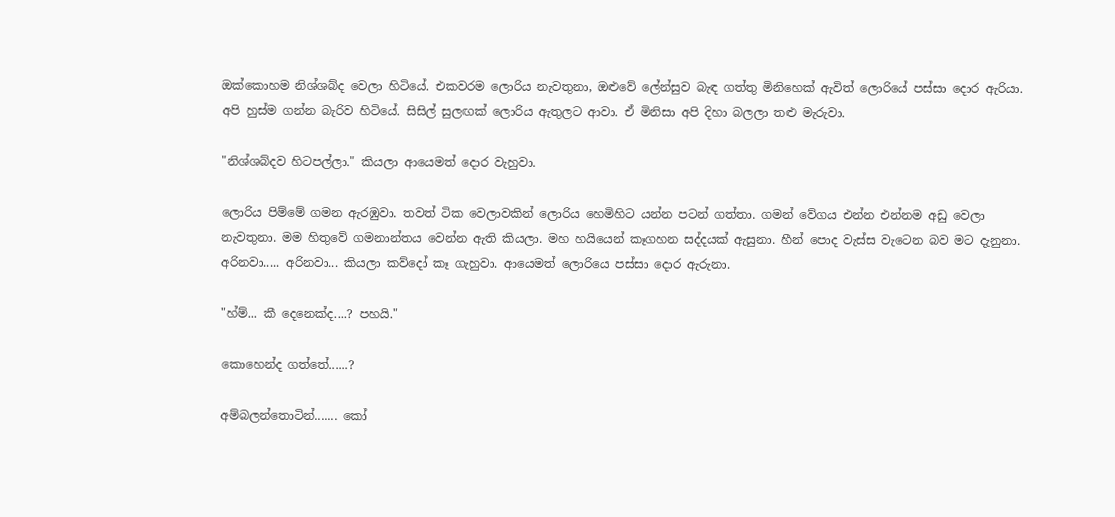ඔක්කොහම නිශ්ශබ්ද වෙලා හිටියේ. එකවරම ලොරිය නැවතුනා, ඔළුවේ ලේන්සුව බැඳ ගත්තු මිනිහෙක් ඇවිත් ලොරියේ පස්සා දොර ඇරියා. අපි හුස්ම ගන්න බැරිව හිටියේ. සිසිල් සුලඟක් ලොරිය ඇතුලට ආවා. ඒ මිනිසා අපි දිහා බලලා තළු මැරුවා.

"නිශ්ශබ්දව හිටපල්ලා." කියලා ආයෙමත් දොර වැහුවා.

ලොරිය පිම්මේ ගමන ඇරඹුවා. තවත් ටික වෙලාවකින් ලොරිය හෙමිහිට යන්න පටන් ගත්තා. ගමන් වේගය එන්න එන්නම අඩු වෙලා නැවතුනා. මම හිතුවේ ගමනාන්තය වෙන්න ඇති කියලා. මහ හයියෙන් කෑගහන සද්දයක් ඇසුනා. හීන් පොද වැස්ස වැටෙන බව මට දැනුනා. අරිනවා..... අරිනවා... කියලා කව්දෝ කෑ ගැහුවා. ආයෙමත් ලොරියෙ පස්සා දොර ඇරුනා.

"හ්ම්... කී දෙනෙක්ද....? පහයි."

කොහෙන්ද ගත්තේ......?

අම්බලන්තොටින්....... කෝ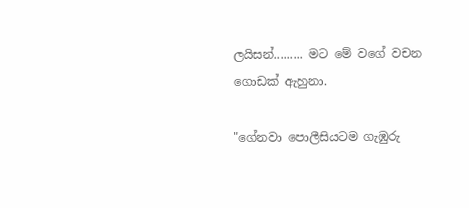ලයිසන්......... මට මේ වගේ වචන ගොඩක් ඇහුනා.

"ගේනවා පොලීසියටම ගැඹුරු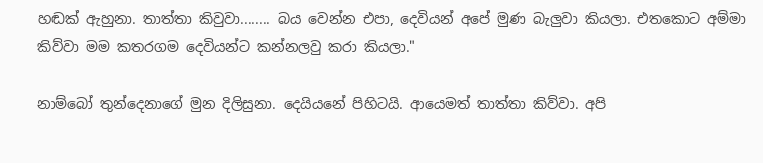හඬක් ඇහුනා. තාත්තා කිවුවා........ බය වෙන්න එපා, දෙවියන් අපේ මුණ බැලුවා කියලා. එතකොට අම්මා කිව්වා මම කතරගම දෙවියන්ට කන්නලවු කරා කියලා."

නාම්බෝ තුන්දෙනාගේ මුන දිලිසුනා. දෙයියනේ පිහිටයි. ආයෙමත් තාත්තා කිව්වා. අපි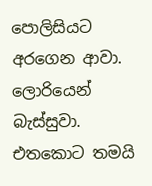පොලිසියට අරගෙන ආවා. ලොරියෙන් බැස්සුවා. එතකොට තමයි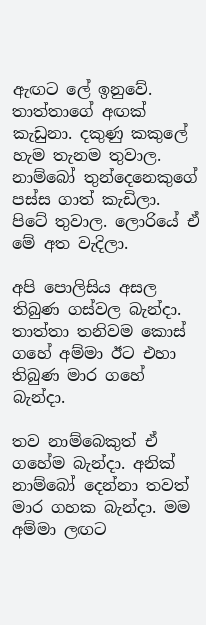ඇඟට ලේ ඉනුවේ. තාත්තාගේ අඟක් කැඩුනා. දකුණු කකුලේ හැම තැනම තුවාල. නාම්බෝ තුන්දෙනෙකුගේ පස්ස ගාත් කැඩිලා. පිටේ තුවාල. ලොරියේ ඒ මේ අත වැදිලා.

අපි පොලිසිය අසල තිබුණ ගස්වල බැන්දා. තාත්තා තනිවම කොස් ගහේ අම්මා ඊට එහා තිබුණ මාර ගහේ බැන්දා.

තව නාම්බෙකුත් ඒ ගහේම බැන්දා. අනික් නාම්බෝ දෙන්නා තවත් මාර ගහක බැන්දා. මම අම්මා ලඟට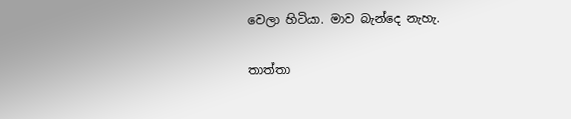වෙලා හිටියා. මාව බැන්දෙ නැහැ.

තාත්තා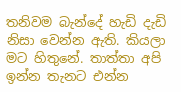තනිවම බැන්දේ හැඩි දැඩි නිසා වෙන්න ඇති. කියලා මට හිතුනේ. තාත්තා අපි ඉන්න තැනට එන්න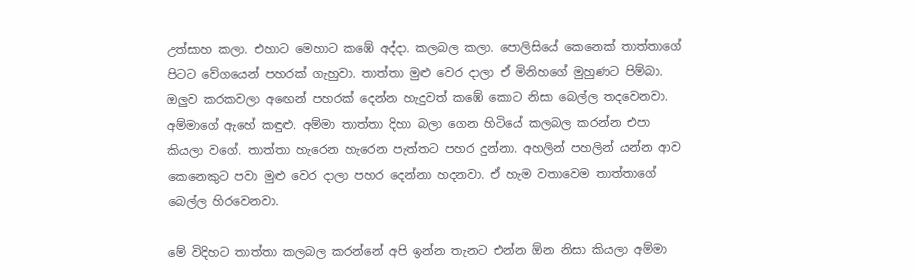උත්සාහ කලා. එහාට මෙහාට කඹේ අද්දා. කලබල කලා. පොලිසියේ කෙනෙක් තාත්තාගේ පිටට වේගයෙන් පහරක් ගැහුවා. තාත්තා මුළු වෙර දාලා ඒ මිනිහගේ මුහුණට පිම්බා. ඔලුව කරකවලා අඟෙන් පහරක් දෙන්න හැදුවත් කඹේ කොට නිසා බෙල්ල තදවෙනවා. අම්මාගේ ඇහේ කඳුළු. අම්මා තාත්තා දිහා බලා ගෙන හිටියේ කලබල කරන්න එපා කියලා වගේ. තාත්තා හැරෙන හැරෙන පැත්තට පහර දුන්නා. අහලින් පහලින් යන්න ආව කෙනෙකුට පවා මුළු වෙර දාලා පහර දෙන්නා හදනවා. ඒ හැම වතාවෙම තාත්තාගේ බෙල්ල හිරවෙනවා.

මේ විදිහට තාත්තා කලබල කරන්නේ අපි ඉන්න තැනට එන්න ඕන නිසා කියලා අම්මා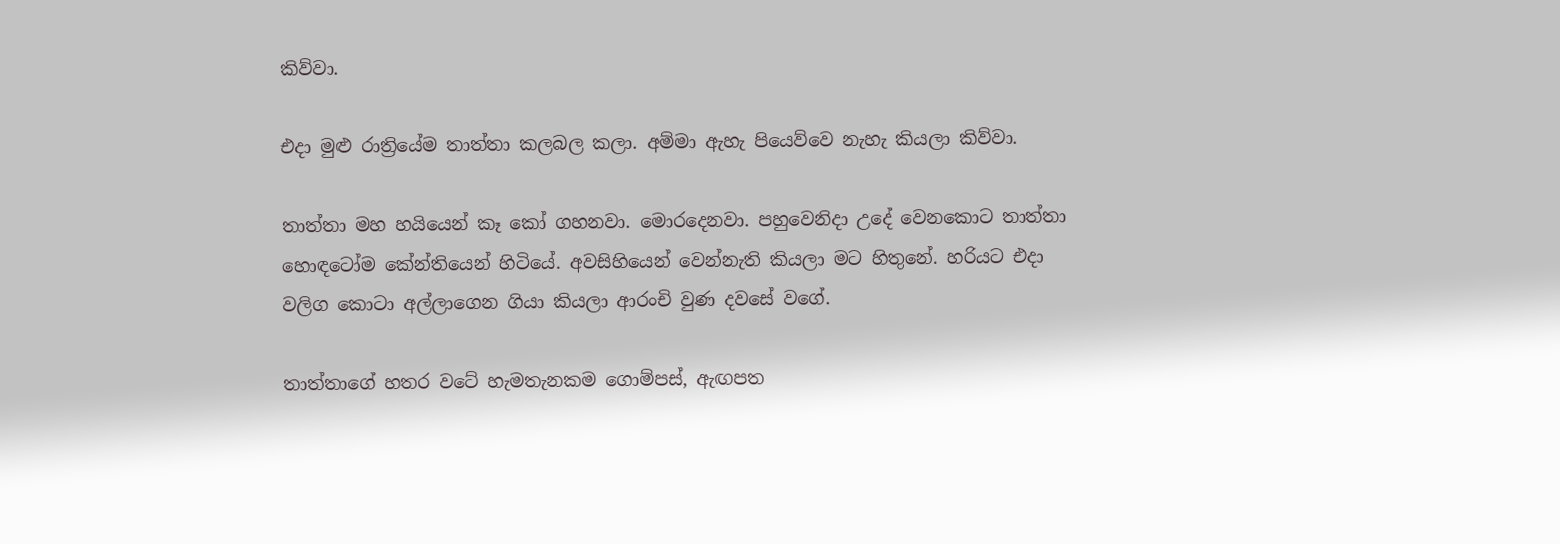කිව්වා.

එදා මුළු රාත්‍රියේම තාත්තා කලබල කලා. අම්මා ඇහැ පියෙව්වෙ නැහැ කියලා කිව්වා.

තාත්තා මහ හයියෙන් කෑ කෝ ගහනවා. මොරදෙනවා. පහුවෙනිදා උදේ වෙනකොට තාත්තා හොඳටෝම කේන්තියෙන් හිටියේ. අවසිහියෙන් වෙන්නැති කියලා මට හිතුනේ. හරියට එදා වලිග කොටා අල්ලාගෙන ගියා කියලා ආරංචි වුණ දවසේ වගේ.

තාත්තාගේ හතර වටේ හැමතැනකම ගොම්පස්, ඇඟපත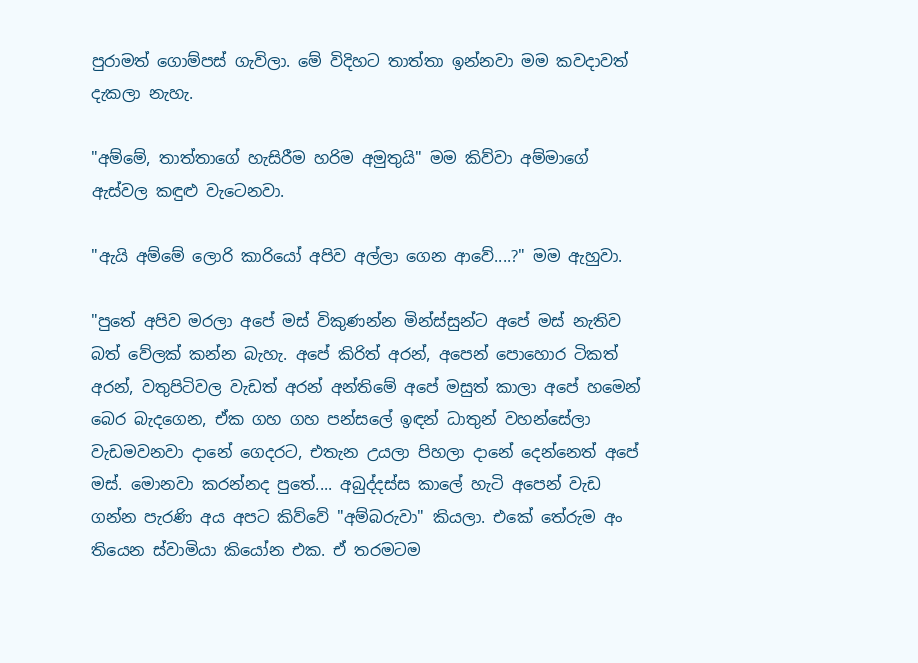පුරාමත් ගොම්පස් ගැවිලා. මේ විදිහට තාත්තා ඉන්නවා මම කවදාවත් දැකලා නැහැ.

"අම්මේ, තාත්තාගේ හැසිරීම හරිම අමුතුයි" මම කිව්වා අම්මාගේ ඇස්වල කඳුළු වැටෙනවා.

"ඇයි අම්මේ ලොරි කාරියෝ අපිව අල්ලා ගෙන ආවේ....?" මම ඇහුවා.

"පුතේ අපිව මරලා අපේ මස් විකුණන්න මින්ස්සුන්ට අපේ මස් නැතිව බත් වේලක් කන්න බැහැ. අපේ කිරිත් අරන්, අපෙන් පොහොර ටිකත් අරන්, වතුපිටිවල වැඩත් අරන් අන්තිමේ අපේ මසුත් කාලා අපේ හමෙන් බෙර බැදගෙන, ඒක ගහ ගහ පන්සලේ ඉඳන් ධාතුන් වහන්සේලා වැඩමවනවා දානේ ගෙදරට, එතැන උයලා පිහලා දානේ දෙන්නෙත් අපේ මස්. මොනවා කරන්නද පුතේ.... අබුද්දස්ස කාලේ හැටි අපෙන් වැඩ ගන්න පැරණි අය අපට කිව්වේ "අම්බරුවා" කියලා. එකේ තේරුම අං තියෙන ස්වාමියා කියෝන එක. ඒ තරමටම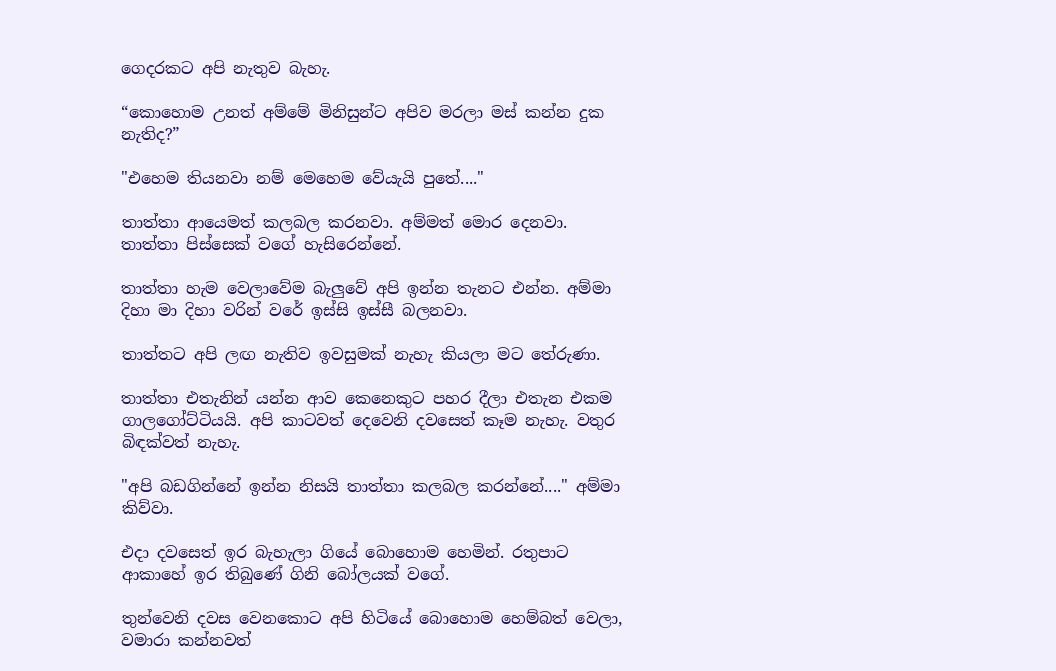ගෙදරකට අපි නැතුව බැහැ.

“කොහොම උනත් අම්මේ මිනිසුන්ට අපිව මරලා මස් කන්න දුක නැතිද?”

"එහෙම තියනවා නම් මෙහෙම වේයැයි පුතේ...."

තාත්තා ආයෙමත් කලබල කරනවා. අම්මත් මොර දෙනවා. තාත්තා පිස්සෙක් වගේ හැසිරෙන්නේ.

තාත්තා හැම වෙලාවේම බැලුවේ අපි ඉන්න තැනට එන්න. අම්මා දිහා මා දිහා වරින් වරේ ඉස්සි ඉස්සී බලනවා.

තාත්තට අපි ලඟ නැතිව ඉවසුමක් නැහැ කියලා මට තේරුණා.

තාත්තා එතැනින් යන්න ආව කෙනෙකුට පහර දීලා එතැන එකම ගාලගෝට්ටියයි. අපි කාටවත් දෙවෙනි දවසෙත් කෑම නැහැ. වතුර බිඳක්වත් නැහැ.

"අපි බඩගින්නේ ඉන්න නිසයි තාත්තා කලබල කරන්නේ...." අම්මා කිව්වා.

එදා දවසෙත් ඉර බැහැලා ගියේ බොහොම හෙමින්. රතුපාට ආකාහේ ඉර තිබුණේ ගිනි බෝලයක් වගේ.

තුන්වෙනි දවස වෙනකොට අපි හිටියේ බොහොම හෙම්බත් වෙලා, වමාරා කන්නවත්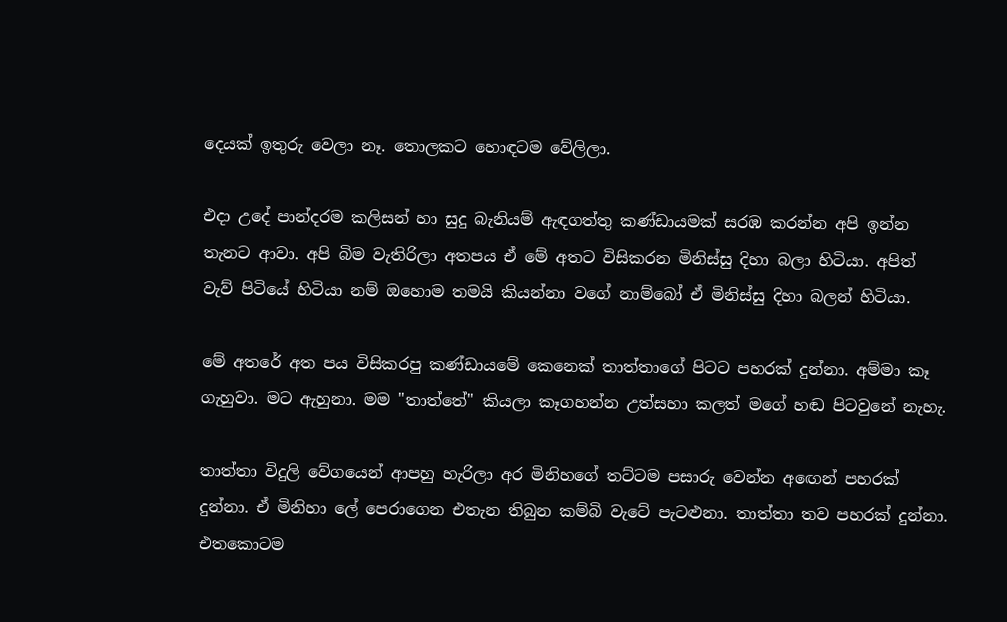දෙයක් ඉතුරු වෙලා නෑ. තොලකට හොඳටම වේලිලා.

එදා උදේ පාන්දරම කලිසන් හා සුදු බැනියම් ඇඳගත්තු කණ්ඩායමක් සරඹ කරන්න අපි ඉන්න තැනට ආවා. අපි බිම වැතිරිලා අතපය ඒ මේ අතට විසිකරන මිනිස්සු දිහා බලා හිටියා. අපිත් වැව් පිටියේ හිටියා නම් ඔහොම තමයි කියන්නා වගේ නාම්බෝ ඒ මිනිස්සු දිහා බලන් හිටියා.

මේ අතරේ අත පය විසිකරපු කණ්ඩායමේ කෙනෙක් තාත්තාගේ පිටට පහරක් දුන්නා. අම්මා කෑ ගැහුවා. මට ඇහුනා. මම "තාත්තේ" කියලා කෑගහන්න උත්සහා කලත් මගේ හඬ පිටවුනේ නැහැ.

තාත්තා විදුලි වේගයෙන් ආපහු හැරිලා අර මිනිහගේ තට්ටම පසාරු වෙන්න අඟෙන් පහරක් දුන්නා. ඒ මිනිහා ලේ පෙරාගෙන එතැන තිබුන කම්බි වැටේ පැටළුනා. තාත්තා තව පහරක් දුන්නා. එතකොටම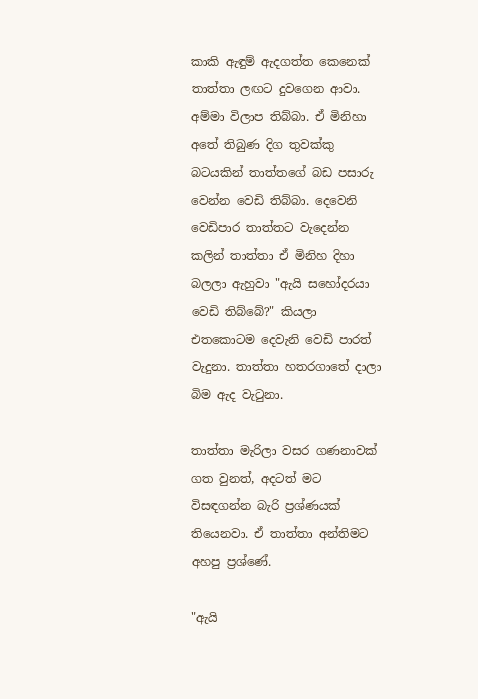කාකි ඇඳුම් ඇදගත්ත කෙනෙක් තාත්තා ලඟට දුවගෙන ආවා. අම්මා විලාප තිබ්බා. ඒ මිනිහා අතේ තිබුණ දිග තුවක්කු බටයකින් තාත්තගේ බඩ පසාරු වෙන්න වෙඩි තිබ්බා. දෙවෙනි වෙඩිපාර තාත්තට වැදෙන්න කලින් තාත්තා ඒ මිනිහ දිහා බලලා ඇහුවා "ඇයි සහෝදරයා වෙඩි තිබ්බේ?" කියලා එතකොටම දෙවැනි වෙඩි පාරත් වැදුනා. තාත්තා හතරගාතේ දාලා බිම ඇද වැටුනා.

තාත්තා මැරිලා වසර ගණනාවක් ගත වුනත්, අදටත් මට විසඳගන්න බැරි ප්‍රශ්ණයක් තියෙනවා. ඒ තාත්තා අන්තිමට අහපු ප්‍රශ්ණේ.

"ඇයි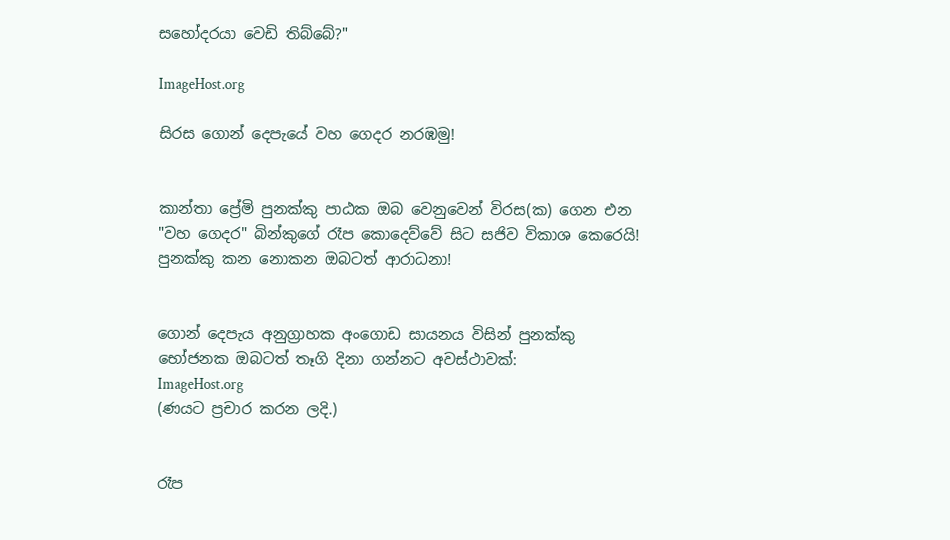සහෝදරයා වෙඩි තිබ්බේ?"

ImageHost.org

සිරස ගොන් දෙපැයේ වහ ගෙදර නරඹමු!


කාන්තා ‍ප්‍රේමි පුනක්කු පාඨක ඔබ වෙනුවෙන් විරස(ක) ගෙන එන "වහ ගෙදර" බින්කුගේ රෑප කොදෙව්වේ සිට සජිව විකාශ කෙරෙයි! පුනක්කු කන නොකන ඔබටත් ආරාධනා!


ගොන් දෙපැය අනුග්‍රාහක අංගොඩ සායනය විසින් පුනක්කු භෝජනක ඔබටත් තෑගි දිනා ගන්නට අවස්ථාවක්:
ImageHost.org
(ණයට ප්‍රචාර කරන ලදි.)


රෑප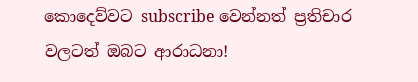කොදෙව්වට subscribe වෙන්නත් ප්‍රතිචාර වලටත් ඔබට ආරාධනා!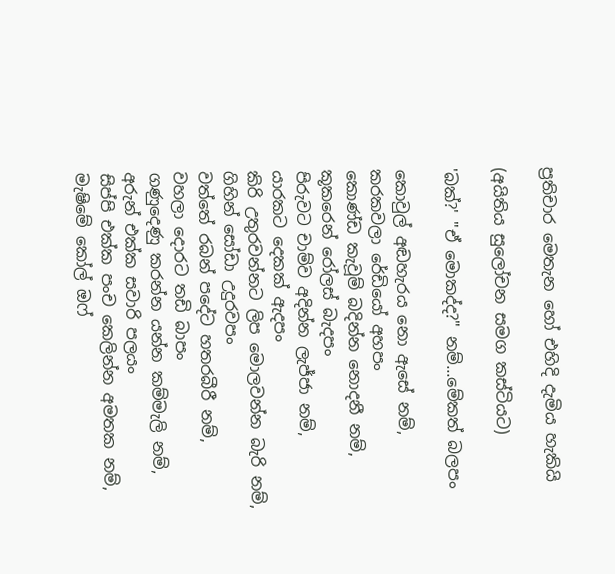ප්‍රතිචාර ‍මෙතැන හෝ එහිදි දැමිය හැකියි

(අයිතිය සුලෝචන සමග කස්ටියට)

'බක්?' "ඒ මොකද්ද?" නම්...මේකත් බලපං

කොවුල් අඬහැරය නො ඇසේ නම්,
කරකවලා රේඩියෝ අහපං
කොණ්ඩ කැවූම් බදින්න නොදනී නම්,
කූකරෙන් රෝලස් බැදපං
පිරුවට චාම්ව අදින්න ලැජ්ජා නම්,
යාරකට දෙකක් ඇදපං
කිරි උතුරවන්නට ලිප මොලවන්න බැරි නම්,
ගිහින් සෝඩා උදුරවපං
වත්තේ රබන් පදේට හතරබීරී නම්,
වහලා දොරට තඩි බාපං
ගණුදෙණු කරන්න යන්න කම්මැලි නම්,
අරුන් එක්ක සවාරි පලයං
සිප්පි එක්ක පංච කෙලින්න අමතක නම්,
මැෂිමේ කෝල් ඔෆ්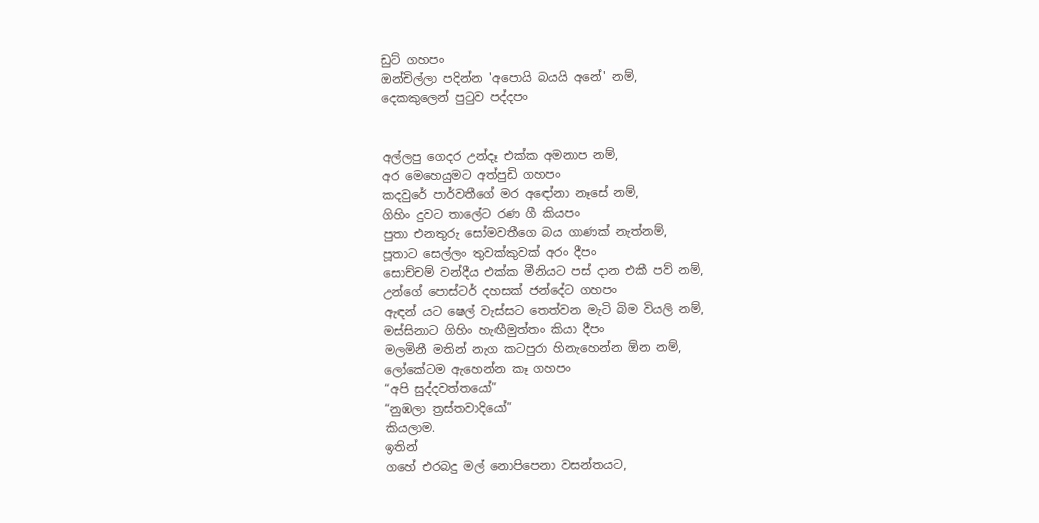ඩුට් ගහපං
ඔන්චිල්ලා පදින්න 'අපොයි බයයි අනේ' නම්,
දෙකකුලෙන් පුටුව පද්දපං


අල්ලපු ගෙදර උන්දෑ එක්ක අමනාප නම්,
අර මෙහෙයුමට අත්පුඩි ගහපං
කදවුරේ පාර්වතීගේ මර අඳෝනා නෑසේ නම්,
ගිහිං දුවට තාලේට රණ ගී කියපං
පුතා එනතුරු සෝමවතීගෙ බය ගාණක් නැත්නම්,
පූතාට සෙල්ලං තුවක්කුවක් අරං දීපං
සොච්චම් වන්දීය එක්ක මීනියට පස් දාන එකී පව් නම්,
උන්ගේ පොස්ටර් දහසක් ජන්දේට ගහපං
ඇඳන් යට ෂෙල් වැස්සට තෙත්වන මැටි බිම වියලි නම්,
මස්සිනාට ගිහිං හැඟීමුත්තං කියා දීපං
මලමිනී මතින් නැග කටපුරා හිනැහෙන්න ඕන නම්,
ලෝකේටම ඇහෙන්න කෑ ගහපං
“අපි සුද්දවත්තයෝ”
“නුඹලා ත්‍රස්තවාදියෝ”
කියලාම.
ඉතින්
ගහේ එරබදු මල් නොපිපෙනා වසන්තයට,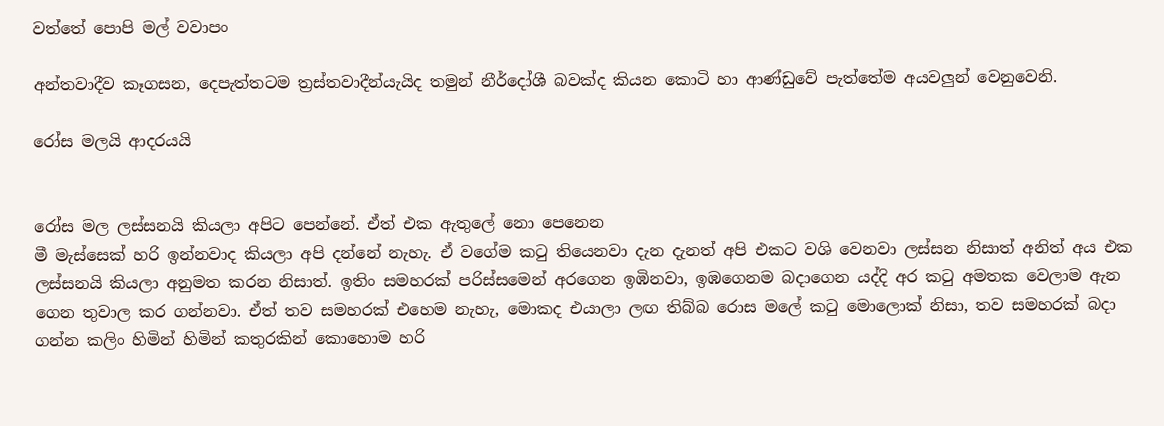වත්තේ පොපි මල් වවාපං

අන්තවාදීව කෑගසන, දෙපැත්තටම ත්‍රස්තවාදීන්යැයිද තමුන් නීර්දෝශී බවක්ද කියන කොටි හා ආණ්ඩුවේ පැත්තේම අයවලුන් වෙනුවෙනි.

රෝස මලයි ආදරයයි


රෝස මල ලස්සනයි කියලා අපිට පෙන්නේ. ඒත් එක ඇතුලේ නො පෙනෙන
මී මැස්සෙක් හරි ඉන්නවාද කියලා අපි දන්නේ නැහැ. ඒ වගේම කටු තියෙනවා දැන දැනත් අපි එකට වශි වෙනවා ලස්සන නිසාත් අනිත් අය එක ලස්සනයි කියලා අනුමත කරන නිසාත්. ඉතිං සමහරක් පරිස්සමෙන් අරගෙන ඉඹිනවා, ඉඹගෙනම බදාගෙන යද්දි අර කටු අමතක වෙලාම ඇන ගෙන තුවාල කර ගන්නවා. ඒත් තව සමහරක් එහෙම නැහැ, මොකද එයාලා ලඟ තිබ්බ රොස මලේ කටු මොලොක් නිසා, තව සමහරක් බදා ගන්න කලිං හිමින් හිමින් කතුරකින් කොහොම හරි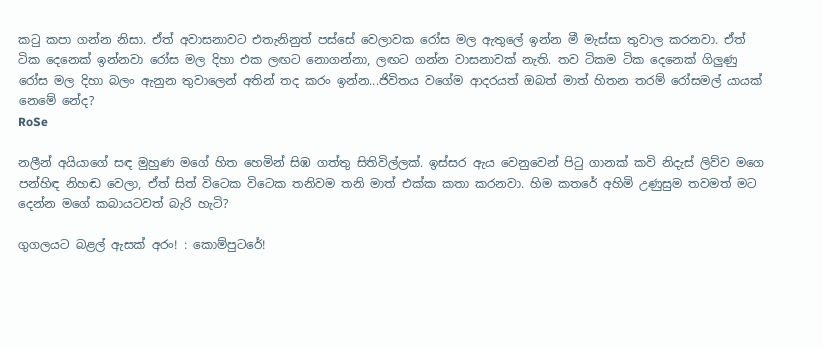කටු කපා ගන්න නිසා. ඒත් අවාසනාවට එතැනිනුත් පස්සේ වෙලාවක රෝස මල ඇතුලේ ඉන්න මී මැස්සා තුවාල කරනවා. ඒත් ටික දෙනෙක් ඉන්නවා රෝස මල දිහා එක ලඟට නොගන්නා, ලඟට ගන්න වාසනාවක් නැති. තව ටිකම ටික දෙනෙක් ගිලුණු රෝස මල දිහා බලං ඇනුන තුවාලෙන් අතින් තද කරං ඉන්න...ජිවිතය වගේම ආදරයත් ඔබත් මාත් හිතන තරම් රෝසමල් යායක් නෙමේ නේද?
RoSe

නලීන් අයියාගේ සඳ මුහුණ මගේ හිත හෙමින් සිඹ ගත්තු සිතිවිල්ලක්. ඉස්සර ඇය වෙනුවෙන් පිටු ගානක් කවි නිදැස් ලිව්ව මගෙ පන්හිඳ නිහඬ වෙලා, ඒත් සිත් විටෙක විටෙක තනිවම තනි මාත් එක්ක කතා කරනවා. හිම කතරේ අහිමි උණුසුම තවමත් මට දෙන්න මගේ කබායටවත් බැරි හැටි?

ගුගලයට බළල් ඇසක් අරං! : කොම්පුටරේ!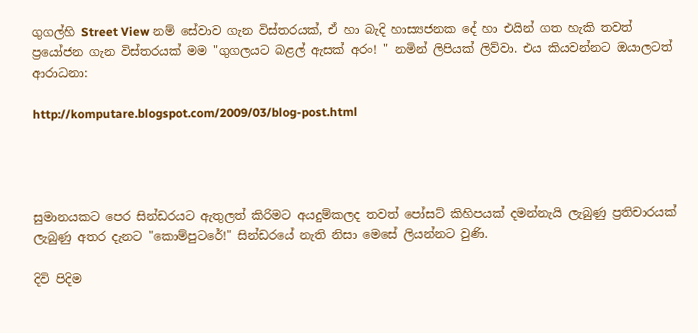ගුගල්හි Street View නම් සේවාව ගැන විස්තරයක්, ඒ හා බැදි හාස්‍යජනක දේ හා එයින් ගත හැකි තවත් ප්‍රයෝජන ගැන විස්තරයක් මම "ගුගලයට බළල් ඇසක් අරං! " නමින් ලිපියක් ලිව්වා. එය කියවන්නට ඔයාලටත් ආරාධනා:

http://komputare.blogspot.com/2009/03/blog-post.html




සුමානයකට පෙර සින්ඩරයට ඇතුලත් කිරිමට අයදුම්කලද තවත් පෝසට් කිහිපයක් දමන්නැයි ලැබුණු ප්‍රතිචාරයක් ලැබුණු අතර දැනට "කොම්පුටරේ!" සින්ඩරයේ නැති නිසා මෙසේ ලියන්නට වුණි.

දිවි පිදිම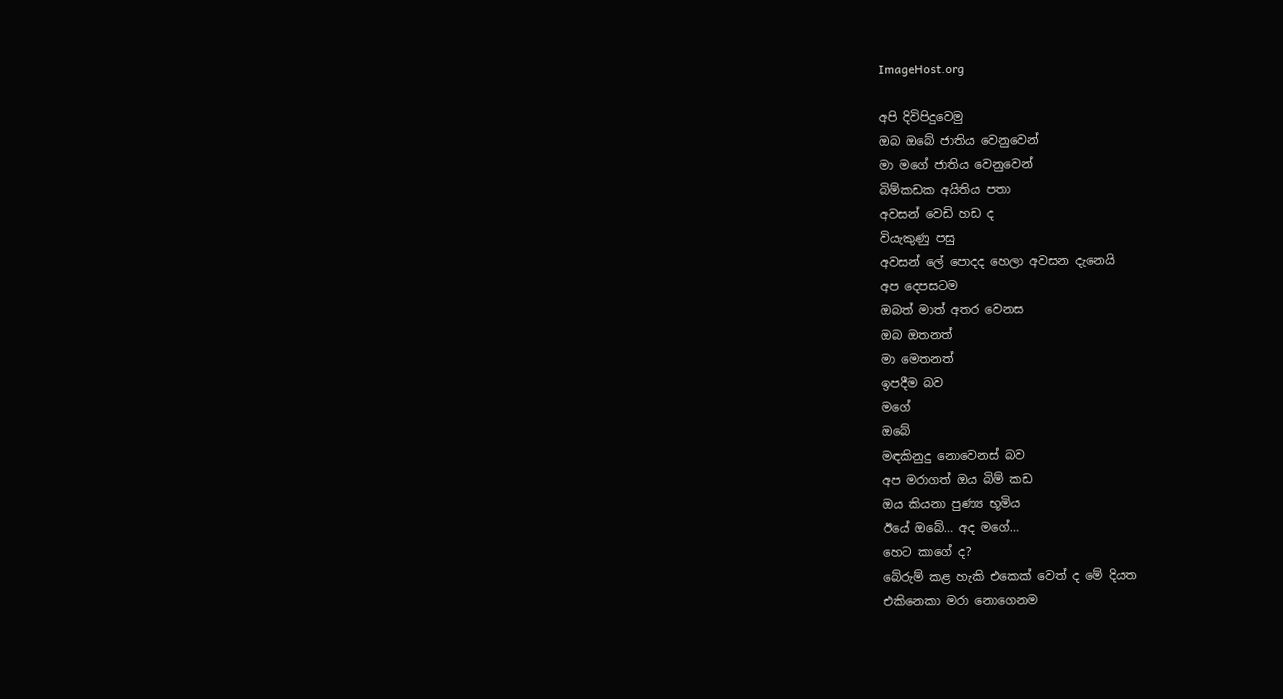ImageHost.org

අපි දිවිපිදුවෙමු
ඔබ ඔබේ ජාතිය වෙනුවෙන්
මා මගේ ජාතිය වෙනුවෙන්
බිම්කඩක අයිතිය පතා
අවසන් වෙඩි හඩ ද
වියැකුණු පසු
අවසන් ලේ පොදද හෙලා අවසන දැනෙයි
අප දෙපසටම
ඔබත් මාත් අතර වෙනස
ඔබ ඔතනත්
මා මෙතනත්
ඉපදීම බව
මගේ
ඔබේ
මඳකිනුදු නොවෙනස් බව
අප මරාගත් ඔය බිම් කඩ
ඔය කියනා පුණ්‍ය භූමිය
ඊයේ ඔබේ… අද මගේ…
හෙට කාගේ ද?
බේරුම් කළ හැකි එකෙක් වෙත් ද මේ දියත
එකිනෙකා මරා නොගෙනම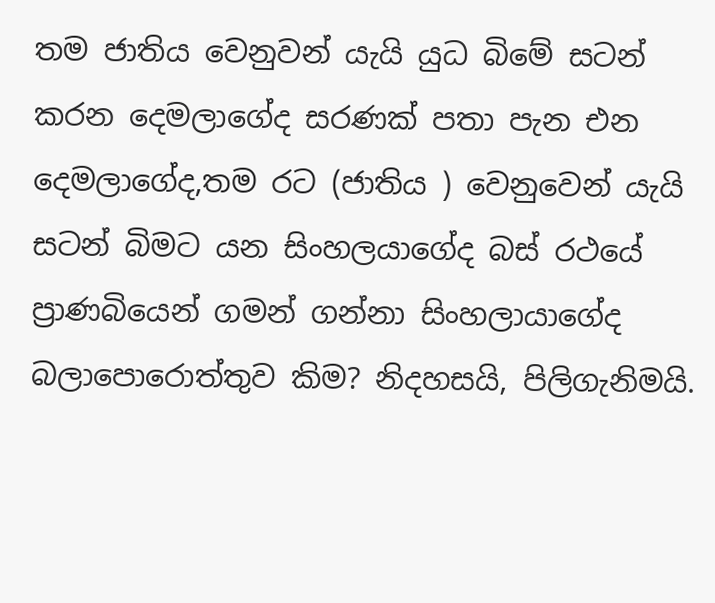තම ජාතිය වෙනුවන් යැයි යුධ බිමේ සටන් කරන දෙමලාගේද සරණක් පතා පැන එන දෙමලාගේද,තම රට (ජාතිය ) වෙනුවෙන් යැයි සටන් බිමට යන සිංහලයාගේද බස් රථයේ ප්‍රාණබියෙන් ගමන් ගන්නා සිංහලායාගේද බලාපොරොත්තුව කිම? නිදහසයි, පිලිගැනිමයි.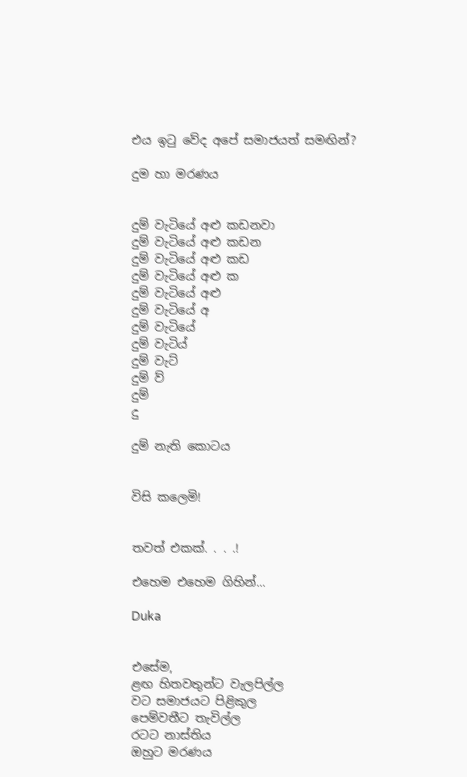එය ඉටු වේද අපේ සමාජයත් සමඟින්?

දුම හා මරණය


දුම් වැටියේ අළු කඩනවා
දුම් වැටියේ අළු කඩන
දුම් වැටියේ අළු කඩ
දුම් වැටියේ අළු ක
දුම් වැටියේ අළු
දුම් වැටියේ අ
දුම් වැටියේ
දුම් වැටිය්
දුම් වැට්
දුම් ව්
දුම්
දු

දුම් නැති කොටය


විසි කලෙමි!


තවත් එකක්. . . .!

එහෙම එහෙම ගිහින්...

Duka


එසේම,
ළඟ හිතවතුන්ට වැලපිල්ල
වට සමාජයට පිළිකුල
පෙම්වතීට තැවිල්ල
රටට නාස්තිය
ඔහුට මරණය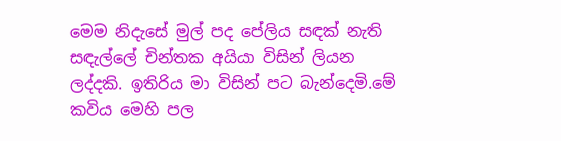මෙම නිදැසේ මුල් පද පේලිය සඳක් නැති සඳැල්ලේ චින්තක අයියා විසින් ලියන ලද්දකි. ඉතිරිය මා විසින් පට බැන්දෙමි.මේ කවිය මෙහි පල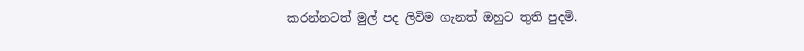කරන්නටත් මුල් පද ලිවිම ගැනත් ඔහුට තුති පුදමි.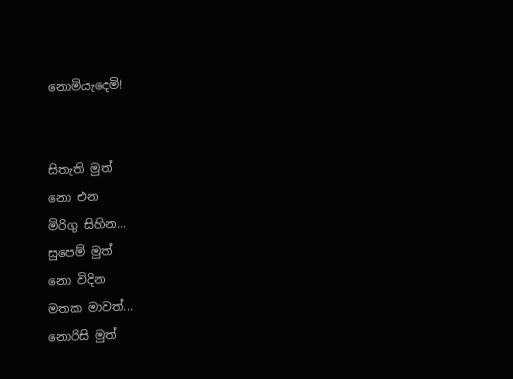නොමියැදෙමි!


සිතැති මුත්
නො එන
මිරිගු සිහින...
සුපෙම් මුත්
නො විදින
මතක මාවත්...
නොරිසි මුත්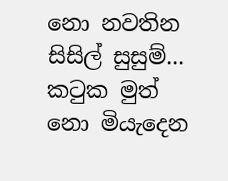නො නවතින
සිසිල් සුසුම්...
කටුක මුත්
නො මියැදෙන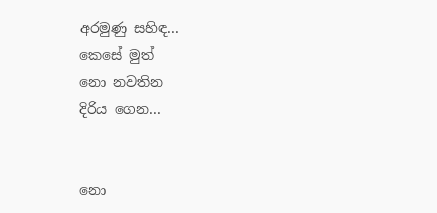අරමුණු සහිඳ...
කෙසේ මුත්
නො නවතින
දිරිය ගෙන...


නො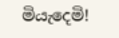මියැදෙමි!